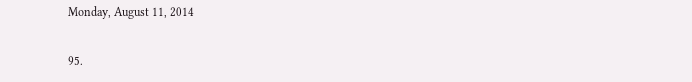Monday, August 11, 2014

95.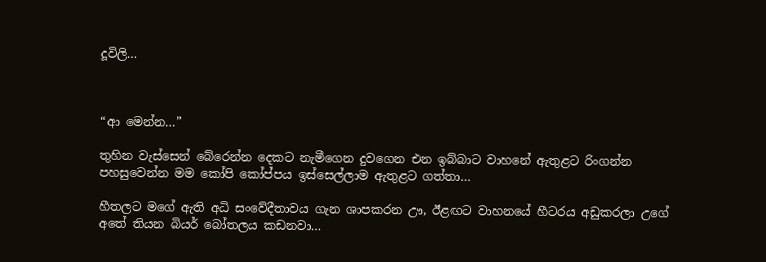දූවිලි…



“ආ මෙන්න…”

තුහින වැස්සෙන් බේරෙන්න දෙකට නැමීගෙන දුවගෙන එන ඉබ්බාට වාහනේ ඇතුළට රිංගන්න පහසුවෙන්න මම කෝපි කෝප්පය ඉස්සෙල්ලාම ඇතුළට ගත්තා…

හීතලට මගේ ඇති අධි සංවේදීතාවය ගැන ශාපකරන ඌ, ඊළඟට වාහනයේ හීටරය අඩුකරලා උගේ අතේ තියන බියර් බෝතලය කඩනවා…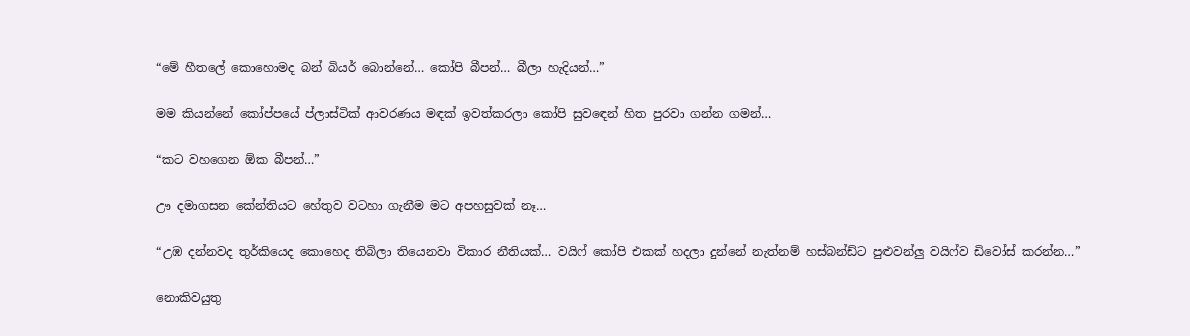“මේ හීතලේ කොහොමද බන් බියර් බොන්නේ… කෝපි බීපන්… බීලා හැදියන්…”

මම කියන්නේ කෝප්පයේ ප්ලාස්ටික් ආවරණය මඳක් ඉවත්කරලා කෝපි සුවඳෙන් හිත පුරවා ගන්න ගමන්…

“කට වහගෙන ඕක බීපන්…”

ඌ දමාගසන කේන්තියට හේතුව වටහා ගැනීම මට අපහසුවක් නෑ…

“උඹ දන්නවද තුර්කියෙද කොහෙද තිබිලා තියෙනවා විකාර නීතියක්… වයිෆ් කෝපි එකක් හදලා දුන්නේ නැත්නම් හස්බන්ඩ්ට පුළුවන්ලු වයිෆ්ව ඩිවෝස් කරන්න…”

නොකිවයුතු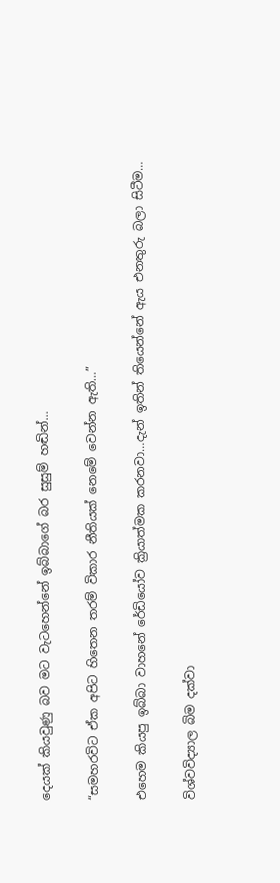දෙයක් කියවුණු බව මට වැටහෙන්නේ ඉබ්බාගේ බර සුසුම් හඬින්…

“සමහරවිට ඒක අපිට හිතෙන තරම් විකාර නීතියක් නෙමේ වෙන්න ඇති…”

එහෙම කියපු ඉබ්බා වාහනේ රේඩියෝව ක්‍රියාත්මක කරනවා…දැන් ඉතින් තියෙන්නේ ඇය එනතුරු බලා සිටීම…

විශ්වවිද්‍යාල බිම දක්වා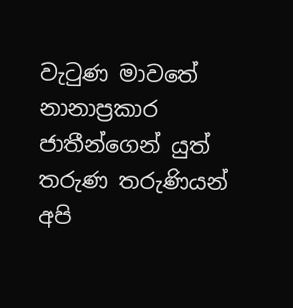වැටුණ මාවතේ නානාප්‍රකාර ජාතීන්ගෙන් යුත් තරුණ තරුණියන් අපි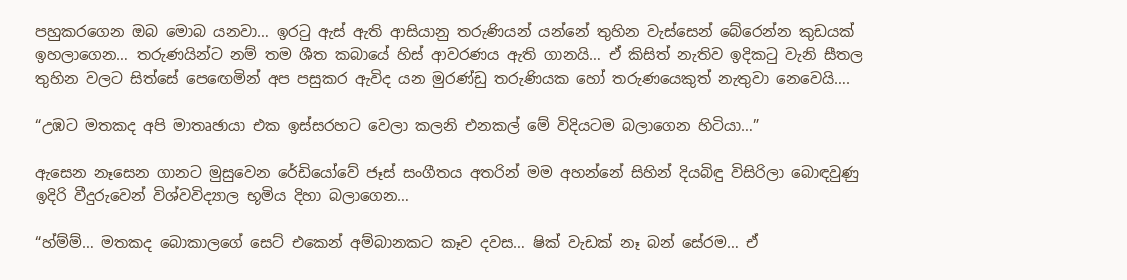පහුකරගෙන ඔබ මොබ යනවා… ඉරටු ඇස් ඇති ආසියානු තරුණියන් යන්නේ තුහින වැස්සෙන් බේරෙන්න කුඩයක් ඉහලාගෙන… තරුණයින්ට නම් තම ශීත කබායේ හිස් ආවරණය ඇති ගානයි… ඒ කිසිත් නැතිව ඉදිකටු වැනි සීතල තුහින වලට සිත්සේ පෙඟෙමින් අප පසුකර ඇවිද යන මුරණ්ඩු තරුණියක හෝ තරුණයෙකුත් නැතුවා නෙවෙයි….

“උඹට මතකද අපි මාතෘඡායා එක ඉස්සරහට වෙලා කලනි එනකල් මේ විදියටම බලාගෙන හිටියා…”

ඇසෙන නෑසෙන ගානට මුසුවෙන රේඩියෝවේ ජෑස් සංගීතය අතරින් මම අහන්නේ සිහින් දියබිඳු විසිරිලා බොඳවුණු ඉදිරි වීදුරුවෙන් විශ්වවිද්‍යාල භූමිය දිහා බලාගෙන…

“හ්ම්ම්… මතකද බොකාලගේ සෙට් එකෙන් අම්බානකට කෑව දවස… ෂික් වැඩක් නෑ බන් සේරම… ඒ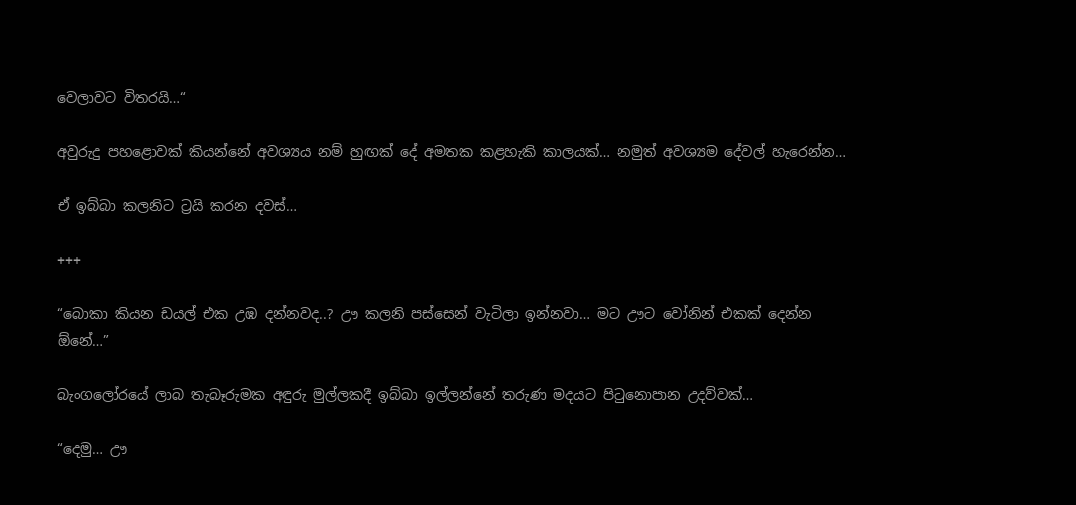වෙලාවට විතරයි…“

අවුරුදු පහළොවක් කියන්නේ අවශ්‍යය නම් හුඟක් දේ අමතක කළහැකි කාලයක්… නමුත් අවශ්‍යම දේවල් හැරෙන්න…

ඒ ඉබ්බා කලනිට ට්‍රයි කරන දවස්…

+++

“බොකා කියන ඩයල් එක උඹ දන්නවද..? ඌ කලනි පස්සෙන් වැටිලා ඉන්නවා… මට ඌට වෝනින් එකක් දෙන්න ඕනේ…”

බැංගලෝරයේ ලාබ තැබෑරුමක අඳුරු මුල්ලකදී ඉබ්බා ඉල්ලන්නේ තරුණ මදයට පිටුනොපාන උදව්වක්…

“දෙමු… ඌ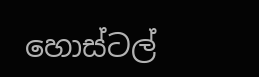හොස්ටල්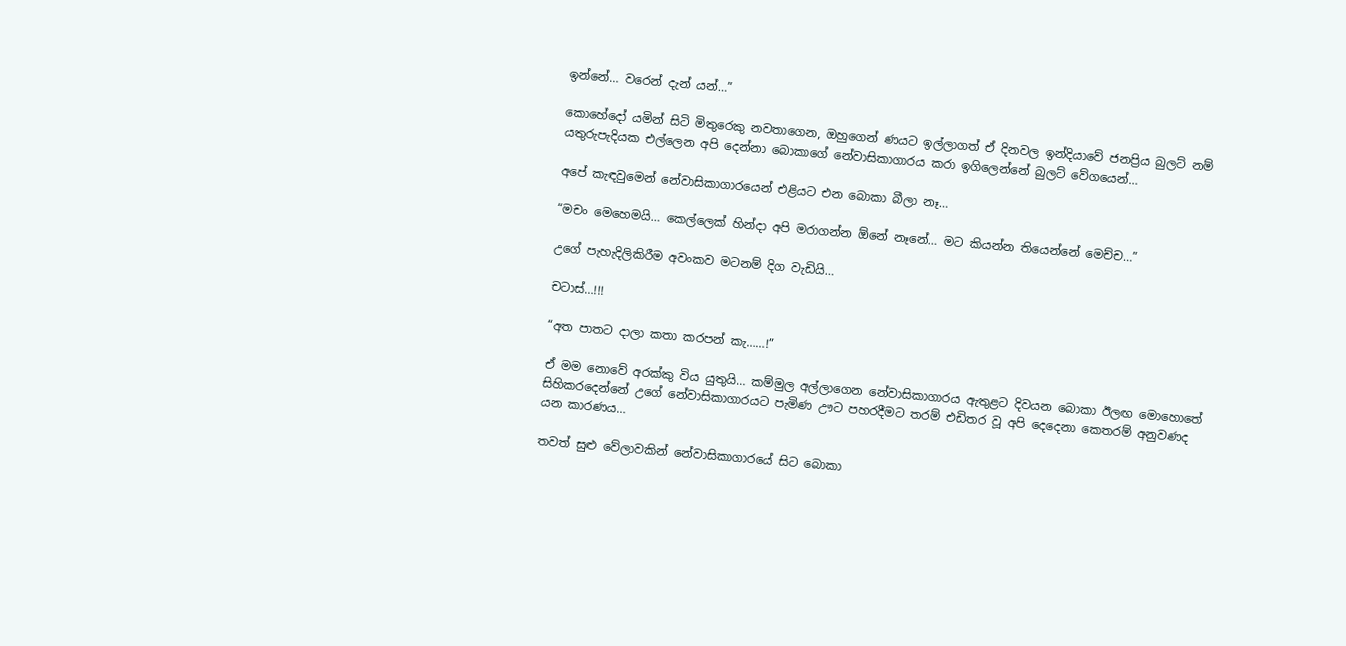ඉන්නේ… වරෙන් දැන් යන්…”

කොහේදෝ යමින් සිටි මිතුරෙකු නවතාගෙන, ඔහුගෙන් ණයට ඉල්ලාගත් ඒ දිනවල ඉන්දියාවේ ජනප්‍රිය බුලට් නම් යතුරුපැදියක එල්ලෙන අපි දෙන්නා බොකාගේ නේවාසිකාගාරය කරා ඉගිලෙන්නේ බුලට් වේගයෙන්…

අපේ කැඳවුමෙන් නේවාසිකාගාරයෙන් එළියට එන බොකා බීලා නෑ…

“මචං මෙහෙමයි… කෙල්ලෙක් හින්දා අපි මරාගන්න ඕනේ නෑනේ… මට කියන්න තියෙන්නේ මෙච්ච…”

උගේ පැහැදිලිකිරීම අවංකව මටනම් දිග වැඩියි…

චටාස්…!!!

“අත පාතට දාලා කතා කරපන් කැ……!”

ඒ මම නොවේ අරක්කු විය යුතුයි… කම්මුල අල්ලාගෙන නේවාසිකාගාරය ඇතුළට දිවයන බොකා ඊලඟ මොහොතේ සිහිකරදෙන්නේ උගේ නේවාසිකාගාරයට පැමිණ ඌට පහරදීමට තරම් එඩිතර වූ අපි දෙදෙනා කෙතරම් අනුවණද යන කාරණය…

තවත් සුළු වේලාවකින් නේවාසිකාගාරයේ සිට බොකා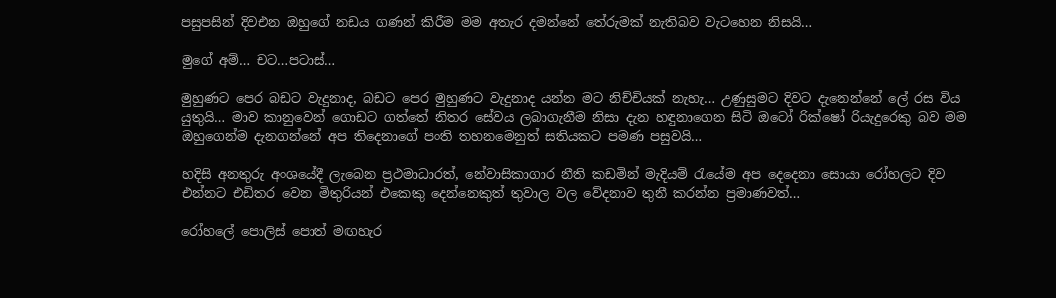පසුපසින් දිවඑන ඔහුගේ නඩය ගණන් කිරීම මම අතැර දමන්නේ තේරුමක් නැතිබව වැටහෙන නිසයි…

මුගේ අම්… චට…පටාස්…

මුහුණට පෙර බඩට වැදුනාද, බඩට පෙර මුහුණට වැදුනාද යන්න මට නිච්චියක් නැහැ… උණුසුමට දිවට දැනෙන්නේ ලේ රස විය යුතුයි… මාව කානුවෙන් ගොඩට ගත්තේ නිතර සේවය ලබාගැනීම නිසා දැන හඳුනාගෙන සිටි ඔටෝ රික්ෂෝ රියැදුරෙකු බව මම ඔහුගෙන්ම දැනගන්නේ අප තිදෙනාගේ පංති තහනමෙනුත් සතියකට පමණ පසුවයි…

හදිසි අනතුරු අංශයේදී ලැබෙන ප්‍රථමාධාරත්, නේවාසිකාගාර නීති කඩමින් මැදියම් රැයේම අප දෙදෙනා සොයා රෝහලට දිව එන්නට එඩිතර වෙන මිතුරියන් එකෙකු දෙන්නෙකුත් තුවාල වල වේදනාව තුනී කරන්න ප්‍රමාණවත්…

රෝහලේ පොලිස් පොත් මඟහැර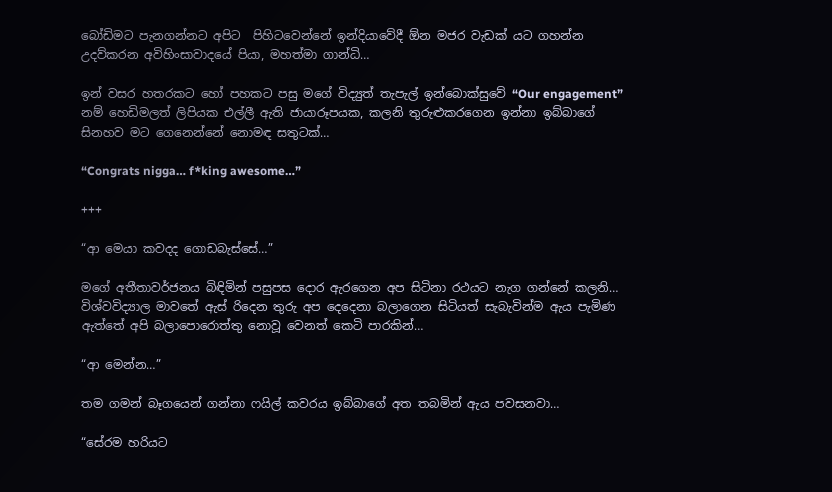බෝඩිමට පැනගන්නට අපිට  පිහිටවෙන්නේ ඉන්දියාවේදී ඕන මජර වැඩක් යට ගහන්න උදව්කරන අවිහිංසාවාදයේ පියා, මහත්මා ගාන්ධි…

ඉන් වසර හතරකට හෝ පහකට පසු මගේ විද්‍යුත් තැපැල් ඉන්බොක්සුවේ “Our engagement” නම් හෙඩිමලත් ලිපියක එල්ලී ඇති ජායාරූපයක, කලනි තුරුළුකරගෙන ඉන්නා ඉබ්බාගේ සිනහව මට ගෙනෙන්නේ නොමඳ සතුටක්…

“Congrats nigga… f*king awesome…”

+++

“ආ මෙයා කවදද ගොඩබැස්සේ…”

මගේ අතීතාවර්ජනය බිඳිමින් පසුපස දොර ඇරගෙන අප සිටිනා රථයට නැග ගන්නේ කලනි… විශ්වවිද්‍යාල මාවතේ ඇස් රිදෙන තුරු අප දෙදෙනා බලාගෙන සිටියත් සැබැවින්ම ඇය පැමිණ ඇත්තේ අපි බලාපොරොත්තු නොවූ වෙනත් කෙටි පාරකින්…

“ආ මෙන්න…”

තම ගමන් බෑගයෙන් ගන්නා ෆයිල් කවරය ඉබ්බාගේ අත තබමින් ඇය පවසනවා…

“සේරම හරියට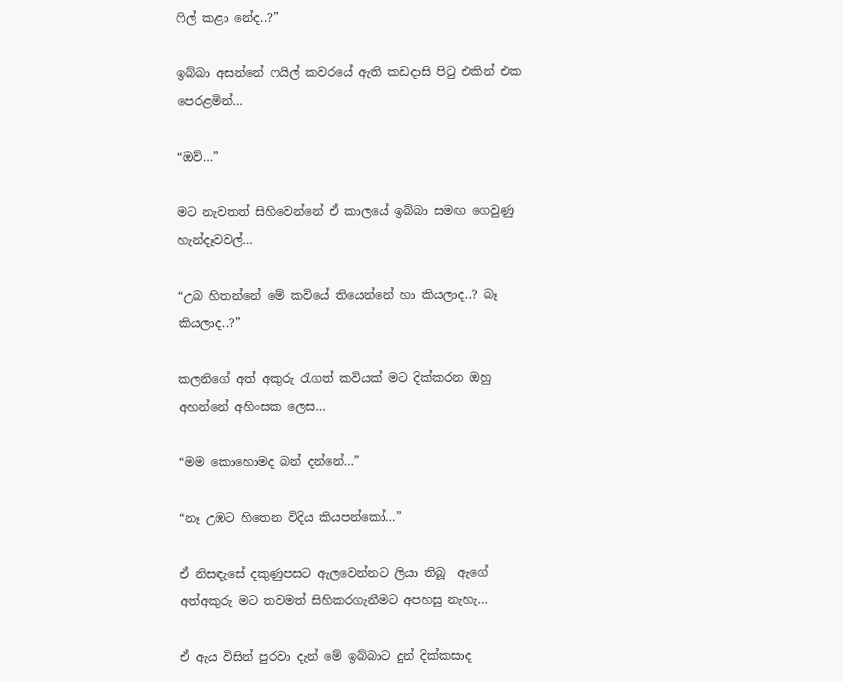ෆිල් කළා නේද..?”

ඉබ්බා අසන්නේ ෆයිල් කවරයේ ඇති කඩදාසි පිටු එකින් එක පෙරළමින්…

“ඔව්…”

මට නැවතත් සිහිවෙන්නේ ඒ කාලයේ ඉබ්බා සමඟ ගෙවුණු හැන්දෑවවල්…

“උබ හිතන්නේ මේ කවියේ තියෙන්නේ හා කියලාද..? බෑ කියලාද..?”

කලනිගේ අත් අකුරු රැගත් කවියක් මට දික්කරන ඔහු අහන්නේ අහිංසක ලෙස…

“මම කොහොමද බන් දන්නේ…”

“නෑ උඹට හිතෙන විදිය කියපන්කෝ…”

ඒ නිසඳැසේ දකුණුපසට ඇලවෙන්නට ලියා තිබූ  ඇගේ අත්අකුරු මට තවමත් සිහිකරගැනීමට අපහසු නැහැ…

ඒ ඇය විසින් පුරවා දැන් මේ ඉබ්බාට දුන් දික්කසාද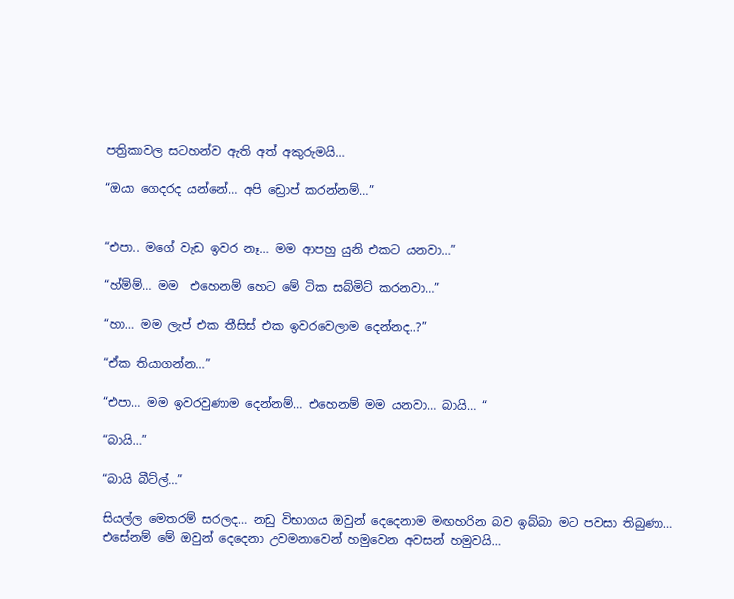පත්‍රිකාවල සටහන්ව ඇති අත් අකුරුමයි…

“ඔයා ගෙදරද යන්නේ… අපි ඩ්‍රොප් කරන්නම්…”


“එපා.. මගේ වැඩ ඉවර නෑ… මම ආපහු යුනි එකට යනවා…”

“හ්ම්ම්… මම  එහෙනම් හෙට මේ ටික සබ්මිට් කරනවා…”

“හා… මම ලැප් එක තීසිස් එක ඉවරවෙලාම දෙන්නද..?”

“ඒක තියාගන්න…”

“එපා… මම ඉවරවුණාම දෙන්නම්… එහෙනම් මම යනවා… බායි… “

“බායි…”

“බායි බීට්ල්…”

සියල්ල මෙතරම් සරලද… නඩු විභාගය ඔවුන් දෙදෙනාම මඟහරින බව ඉබ්බා මට පවසා තිබුණා… එසේනම් මේ ඔවුන් දෙදෙනා උවමනාවෙන් හමුවෙන අවසන් හමුවයි…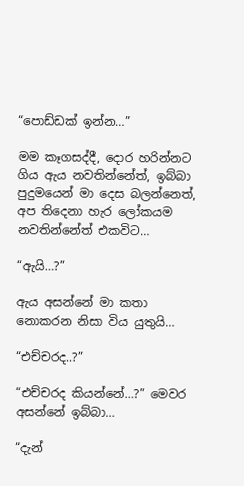“පොඩ්ඩක් ඉන්න…”

මම කෑගසද්දී, දොර හරින්නට ගිය ඇය නවතින්නේත්, ඉබ්බා පුදුමයෙන් මා දෙස බලන්නෙත්, අප තිදෙනා හැර ලෝකයම නවතින්නේත් එකවිට…

“ඇයි…?”

ඇය අසන්නේ මා කතා නොකරන නිසා විය යුතුයි…

“එච්චරද..?”

“එච්චරද කියන්නේ…?” මෙවර අසන්නේ ඉබ්බා…

“දැන්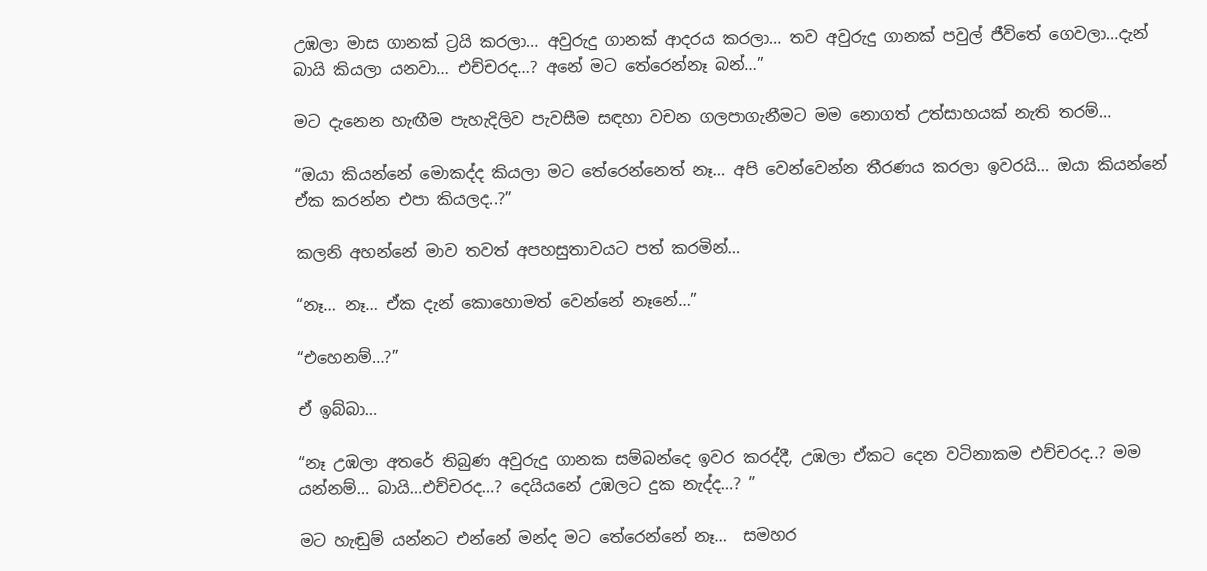උඹලා මාස ගානක් ට්‍රයි කරලා… අවුරුදු ගානක් ආදරය කරලා… තව අවුරුදු ගානක් පවුල් ජීවිතේ ගෙවලා…දැන් බායි කියලා යනවා… එච්චරද…? අනේ මට තේරෙන්නෑ බන්…”

මට දැනෙන හැඟීම පැහැදිලිව පැවසීම සඳහා වචන ගලපාගැනීමට මම නොගත් උත්සාහයක් නැති තරම්…

“ඔයා කියන්නේ මොකද්ද කියලා මට තේරෙන්නෙත් නෑ… අපි වෙන්වෙන්න තීරණය කරලා ඉවරයි… ඔයා කියන්නේ ඒක කරන්න එපා කියලද..?”

කලනි අහන්නේ මාව තවත් අපහසුතාවයට පත් කරමින්…

“නෑ… නෑ… ඒක දැන් කොහොමත් වෙන්නේ නෑනේ…”

“එහෙනම්…?”

ඒ ඉබ්බා…

“නෑ උඹලා අතරේ තිබුණ අවුරුදු ගානක සම්බන්දෙ ඉවර කරද්දී, උඹලා ඒකට දෙන වටිනාකම එච්චරද..? මම යන්නම්… බායි…එච්චරද…? දෙයියනේ උඹලට දුක නැද්ද…? ”

මට හැඬුම් යන්නට එන්නේ මන්ද මට තේරෙන්නේ නෑ…  සමහර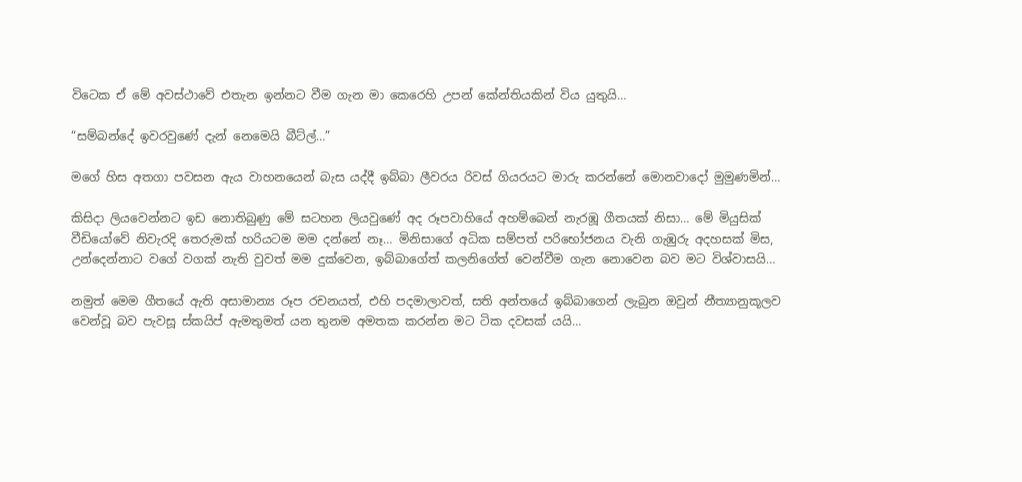විටෙක ඒ මේ අවස්‍ථාවේ එතැන ඉන්නට වීම ගැන මා කෙරෙහි උපන් කේන්තියකින් විය යුතුයි…

“සම්බන්දේ ඉවරවුණේ දැන් නෙමෙයි බීට්ල්…”

මගේ හිස අතගා පවසන ඇය වාහනයෙන් බැස යද්දී ඉබ්බා ලීවරය රිවස් ගියරයට මාරු කරන්නේ මොනවාදෝ මුමුණමින්…

කිසිදා ලියවෙන්නට ඉඩ නොතිබුණු මේ සටහන ලියවුණේ අද රූපවාහියේ අහම්බෙන් නැරඹූ ගීතයක් නිසා… මේ මියුසික් වීඩියෝවේ නිවැරදි තෙරුමක් හරියටම මම දන්නේ නෑ… මිනිසාගේ අධික සම්පත් පරිභෝජනය වැනි ගැඹුරු අදහසක් මිස, උන්දෙන්නාට වගේ වගක් නැති වුවත් මම දුක්වෙන, ඉබ්බාගේත් කලනිගේත් වෙන්වීම ගැන නොවෙන බව මට විශ්වාසයි…

නමුත් මෙම ගීතයේ ඇති අසාමාන්‍ය රූප රචනයත්, එහි පදමාලාවත්, සති අන්තයේ ඉබ්බාගෙන් ලැබුන ඔවුන් නීත්‍යානුකූලව වෙන්වූ බව පැවසූ ස්කයිප් ඇමතුමත් යන තුනම අමතක කරන්න මට ටික දවසක් යයි…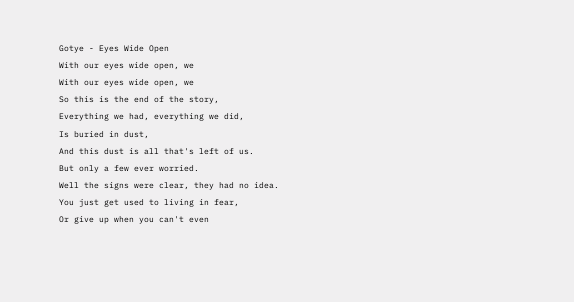Gotye - Eyes Wide Open
With our eyes wide open, we
With our eyes wide open, we
So this is the end of the story,
Everything we had, everything we did,
Is buried in dust,
And this dust is all that's left of us.
But only a few ever worried.
Well the signs were clear, they had no idea.
You just get used to living in fear,
Or give up when you can't even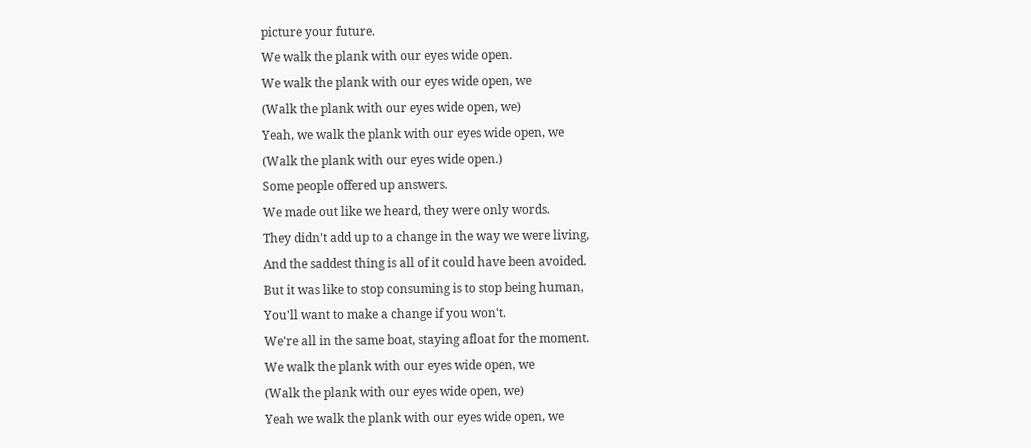picture your future.
We walk the plank with our eyes wide open.
We walk the plank with our eyes wide open, we
(Walk the plank with our eyes wide open, we)
Yeah, we walk the plank with our eyes wide open, we
(Walk the plank with our eyes wide open.)
Some people offered up answers.
We made out like we heard, they were only words.
They didn't add up to a change in the way we were living,
And the saddest thing is all of it could have been avoided.
But it was like to stop consuming is to stop being human,
You'll want to make a change if you won't.
We're all in the same boat, staying afloat for the moment.
We walk the plank with our eyes wide open, we
(Walk the plank with our eyes wide open, we)
Yeah we walk the plank with our eyes wide open, we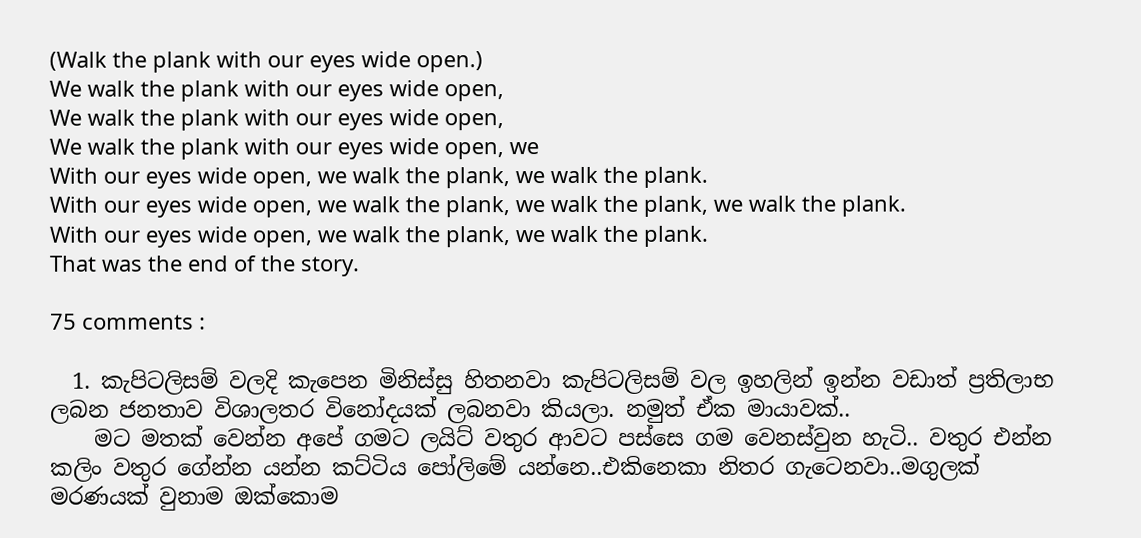(Walk the plank with our eyes wide open.)
We walk the plank with our eyes wide open,
We walk the plank with our eyes wide open,
We walk the plank with our eyes wide open, we
With our eyes wide open, we walk the plank, we walk the plank.
With our eyes wide open, we walk the plank, we walk the plank, we walk the plank.
With our eyes wide open, we walk the plank, we walk the plank.
That was the end of the story.

75 comments :

  1. කැපිටලිසම් වලදි කැපෙන මිනිස්සු හිතනවා කැපිටලිසම් වල ඉහලින් ඉන්න වඩාත් ප්‍රතිලාභ ලබන ජනතාව විශාලතර විනෝදයක් ලබනවා කියලා. නමුත් ඒක මායාවක්..
    මට මතක් වෙන්න අපේ ගමට ලයිට් වතුර ආවට පස්සෙ ගම වෙනස්වුන හැටි.. වතුර එන්න කලිං වතුර ගේන්න යන්න කට්ටිය පෝලිමේ යන්නෙ..එකිනෙකා නිතර ගැටෙනවා..මගුලක් මරණයක් වුනාම ඔක්කොම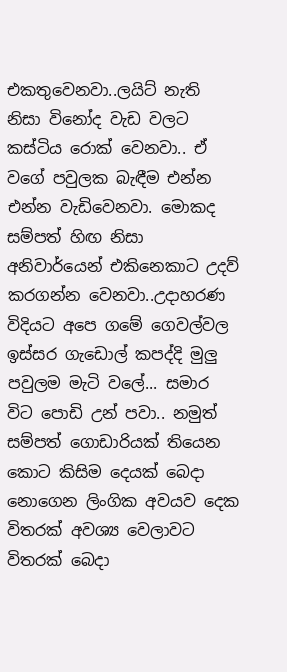එකතුවෙනවා..ලයිට් නැති නිසා විනෝද වැඩ වලට කස්ටිය රොක් වෙනවා.. ඒ වගේ පවුලක බැඳීම එන්න එන්න වැඩිවෙනවා. මොකද සම්පත් හිඟ නිසා අනිවාර්යෙන් එකිනෙකාට උදව් කරගන්න වෙනවා..උදාහරණ විදියට අපෙ ගමේ ගෙවල්වල ඉස්සර ගැඩොල් කපද්දි මුලු පවුලම මැටි වලේ... සමාර විට පොඩි උන් පවා.. නමුත් සම්පත් ගොඩාරියක් තියෙන කොට කිසිම දෙයක් බෙදා නොගෙන ලිංගික අවයව දෙක විතරක් අවශ්‍ය වෙලාවට විතරක් බෙදා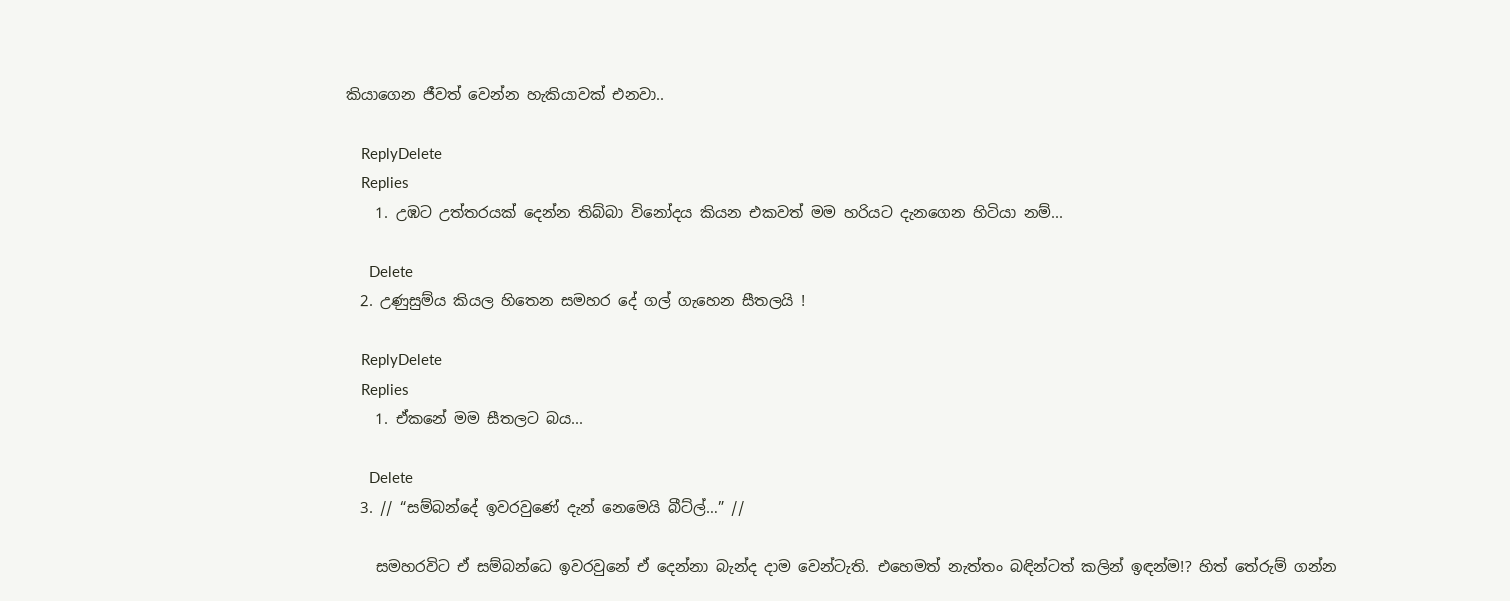කියාගෙන ජීවත් වෙන්න හැකියාවක් එනවා..

    ReplyDelete
    Replies
    1. උඹට උත්තරයක් දෙන්න තිබ්බා විනෝදය කියන එකවත් මම හරියට දැනගෙන හිටියා නම්...

      Delete
  2. උණුසුම්ය කියල හිතෙන සමහර දේ ගල් ගැහෙන සීතලයි !

    ReplyDelete
    Replies
    1. ඒකනේ මම සීතලට බය...

      Delete
  3. // “සම්බන්දේ ඉවරවුණේ දැන් නෙමෙයි බීට්ල්…” //

    සමහරවිට ඒ සම්බන්ධෙ ඉවරවුනේ ඒ දෙන්නා බැන්ද දාම වෙන්ටැති. එහෙමත් නැත්තං බඳින්ටත් කලින් ඉඳන්ම!? හිත් තේරුම් ගන්න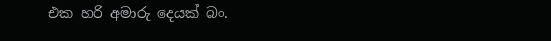එක හරි අමාරු දෙයක් බං.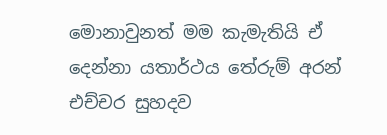මොනාවුනත් මම කැමැතියි ඒ දෙන්නා යතාර්ථය තේරුම් අරන් එච්චර සුහදව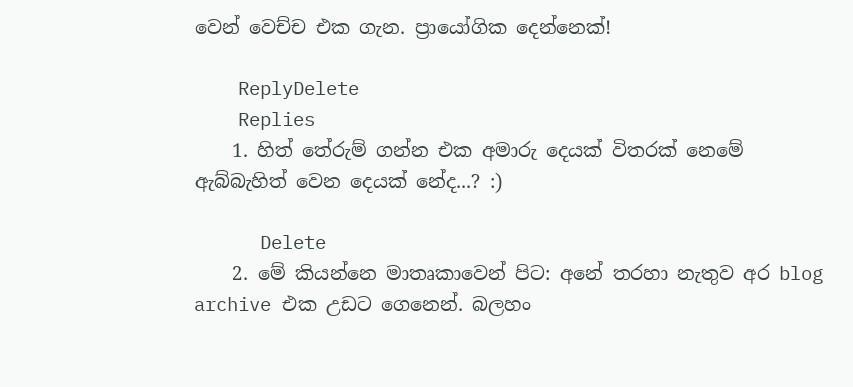වෙන් වෙච්ච එක ගැන. ප්‍රායෝගික දෙන්නෙක්!

    ReplyDelete
    Replies
    1. හිත් තේරුම් ගන්න එක අමාරු දෙයක් විතරක් නෙමේ ඇබ්බැහිත් වෙන දෙයක් නේද...? :)

      Delete
    2. මේ කියන්නෙ මාතෘකාවෙන් පිට: අනේ තරහා නැතුව අර blog archive එක උඩට ගෙනෙන්. බලහං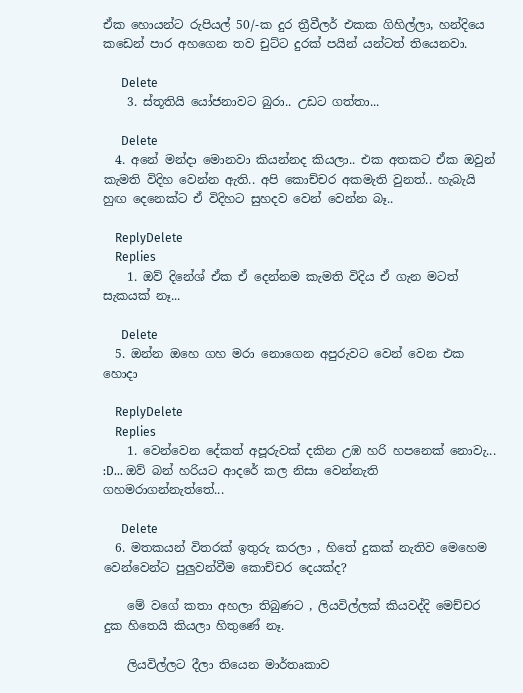ඒක හොයන්ට රුපියල් 50/-ක දුර ත්‍රීවීලර් එකක ගිහිල්ලා, හන්දියෙ කඩෙන් පාර අහගෙන තව චුට්ට දුරක් පයින් යන්ටත් තියෙනවා.

      Delete
    3. ස්තූතියි යෝජනාවට බුරා.. උඩට ගත්තා...

      Delete
  4. අනේ මන්දා මොනවා කියන්නද කියලා.. එක අතකට ඒක ඔවුන් කැමති විදිහ වෙන්න ඇති.. අපි කොච්චර අකමැති වුනත්.. හැබැයි හුඟ දෙනෙක්ට ඒ විදිහට සුහදව වෙන් වෙන්න බෑ..

    ReplyDelete
    Replies
    1. ඔව් දිනේශ් ඒක ඒ දෙන්නම කැමති විදිය ඒ ගැන මටත් සැකයක් නෑ...

      Delete
  5. ඔන්න ඔහෙ ගහ මරා නොගෙන අපුරුවට වෙන් වෙන එක හොදා

    ReplyDelete
    Replies
    1. වෙන්වෙන දේකත් අපූරුවක් දකින උඹ හරි හපනෙක් නොවැ... :D... ඔව් බන් හරියට ආදරේ කල නිසා වෙන්නැති ගහමරාගන්නැත්තේ...

      Delete
  6. මතකයන් විතරක් ඉතුරු කරලා , හිතේ දුකක් නැතිව මෙහෙම වෙන්වෙන්ට පුලුවන්වීම කොච්චර දෙයක්ද?

    මේ වගේ කතා අහලා තිබුණට , ලියවිල්ලක් කියවද්දි මෙච්චර දුක හිතෙයි කියලා හිතුණේ නෑ.

    ලියවිල්ලට දීලා තියෙන මාර්තෘකාව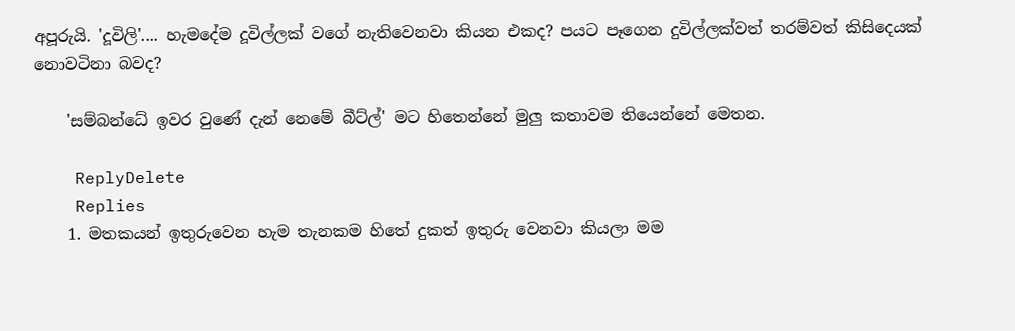අපූරුයි. 'දූවිලි'.... හැමදේම දූවිල්ලක් වගේ නැතිවෙනවා කියන එකද? පයට පෑගෙන දුවිල්ලක්වත් තරම්වත් කිසිදෙයක් නොවටිනා බවද?

    'සම්බන්ධේ ඉවර වුණේ දැන් නෙමේ බීට්ල්' මට හිතෙන්නේ මුලු කතාවම තියෙන්නේ මෙතන.

    ReplyDelete
    Replies
    1. මතකයන් ඉතුරුවෙන හැම තැනකම හිතේ දුකත් ඉතුරු වෙනවා කියලා මම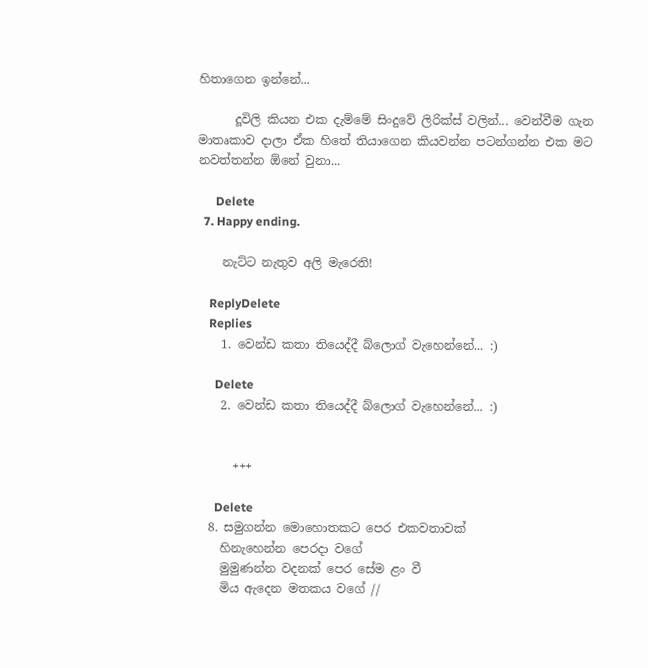හිතාගෙන ඉන්නේ...

      දූවිලි කියන එක දැම්මේ සිංදුවේ ලිරික්ස් වලින්... වෙන්වීම ගැන මාතෘකාව දාලා ඒක හිතේ තියාගෙන කියවන්න පටන්ගන්න එක මට නවත්තන්න ඕනේ වුනා...

      Delete
  7. Happy ending.

    නැට්ට නැතුව අලි මැරෙති!

    ReplyDelete
    Replies
    1. වෙන්ඩ කතා තියෙද්දී බ්ලොග් වැහෙන්නේ... :)

      Delete
    2. වෙන්ඩ කතා තියෙද්දී බ්ලොග් වැහෙන්නේ... :)


      +++

      Delete
  8. සමුගන්න මොහොතකට පෙර එකවතාවක්
    හිනැහෙන්න පෙරදා වගේ
    මුමුණන්න වදනක් පෙර සේම ළං වී
    මිය ඇදෙන මතකය වගේ //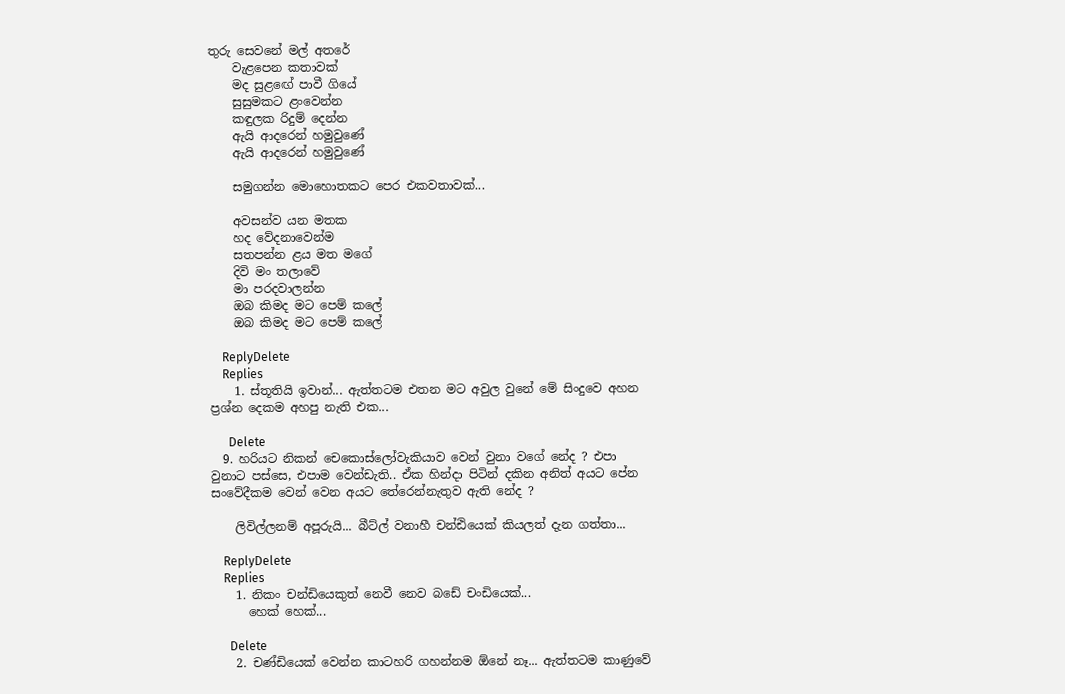තුරු සෙවනේ මල් අතරේ
    වැළපෙන කතාවක්
    මද සුළඟේ පාවී ගියේ
    සුසුමකට ළංවෙන්න
    කඳුලක රිදුම් දෙන්න
    ඇයි ආදරෙන් හමුවුණේ
    ඇයි ආදරෙන් හමුවුණේ

    සමුගන්න මොහොතකට පෙර එකවතාවක්...

    අවසන්ව යන මතක
    හද වේදනාවෙන්ම
    සතපන්න ළය මත මගේ
    දිවි මං තලාවේ
    මා පරදවාලන්න
    ඔබ කිමද මට පෙම් කලේ
    ඔබ කිමද මට පෙම් කලේ

    ReplyDelete
    Replies
    1. ස්තූතියි ඉවාන්... ඇත්තටම එතන මට අවුල වුනේ මේ සිංදුවෙ අහන ප්‍රශ්න දෙකම අහපු නැති එක...

      Delete
  9. හරියට නිකන් චෙකොස්ලෝවැකියාව වෙන් වුනා වගේ නේද ? එපා වුනාට පස්සෙ, එපාම වෙන්ඩැති.. ඒක හින්දා පිටින් දකින අනිත් අයට පේන සංවේදීකම වෙන් වෙන අයට තේරෙන්නැතුව ඇති නේද ?

    ලිවිල්ලනම් අපූරුයි... බීට්ල් වනාහී චන්ඪියෙක් කියලත් දැන ගත්තා...

    ReplyDelete
    Replies
    1. නිකං චන්ඩියෙකුත් නෙවී නෙව බඩේ චංඩියෙක්...
      හෙක් හෙක්...

      Delete
    2. චණ්ඩියෙක් වෙන්න කාටහරි ගහන්නම ඕනේ නෑ... ඇත්තටම කාණුවේ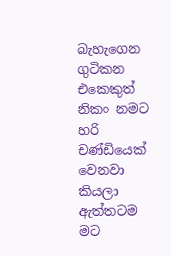බැහැගෙන ගුටිකන එකෙකුත් නිකං නමට හරි චණ්ඩියෙක් වෙනවා කියලා ඇත්තටම මට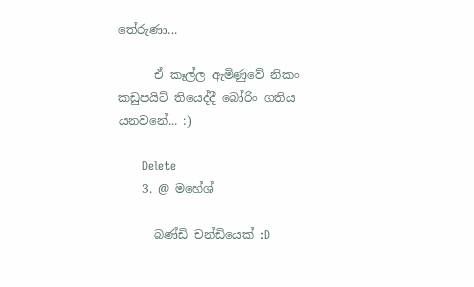තේරුණා...

      ඒ කෑල්ල ඇමිණුවේ නිකං කඩුපයිට් තියෙද්දී බෝරිං ගතිය යනවනේ... :)

      Delete
    3. @ මහේශ්

      බණ්ඩි චන්ඩියෙක් :D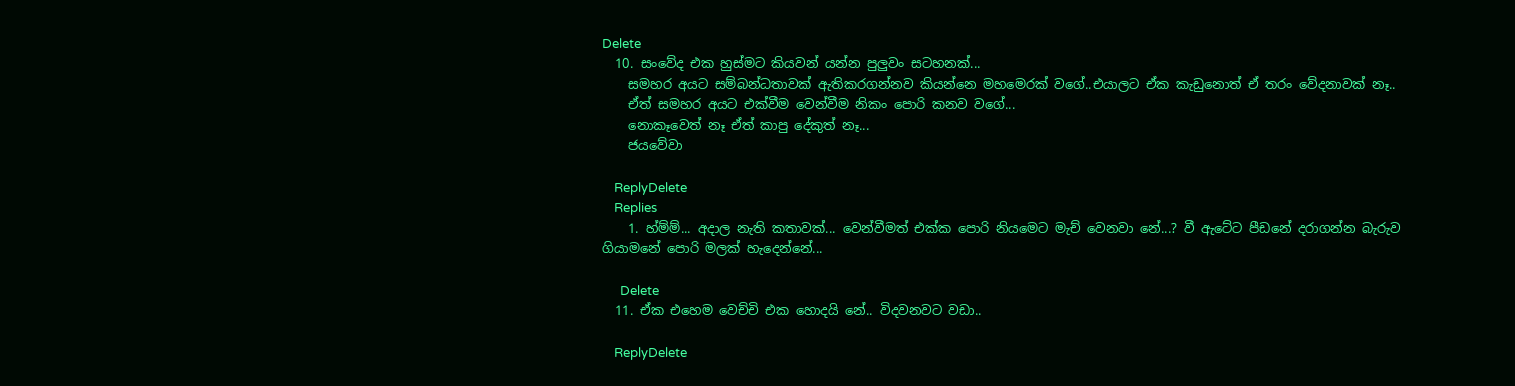Delete
  10. සංවේද එක හුස්මට කියවන් යන්න පුලුවං සටහනක්...
    සමහර අයට සම්බන්ධතාවක් ඇතිකරගන්නව කියන්නෙ මහමෙරක් වගේ..එයාලට ඒක කැඩුනොත් ඒ තරං වේදනාවක් නෑ..
    ඒත් සමහර අයට එක්වීම වෙන්වීම නිකං පොරි කනව වගේ...
    නොකෑවෙත් නෑ ඒත් කාපු දේකුත් නෑ...
    ජයවේවා

    ReplyDelete
    Replies
    1. හ්ම්ම්... අදාල නැති කතාවක්... වෙන්වීමත් එක්ක පොරි නියමෙට මැච් වෙනවා නේ...? වී ඇටේට පීඩනේ දරාගන්න බැරුව ගියාමනේ පොරි මලක් හැදෙන්නේ...

      Delete
  11. ඒක එහෙම වෙච්චි එක හොදයි නේ.. විදවනවට වඩා..

    ReplyDelete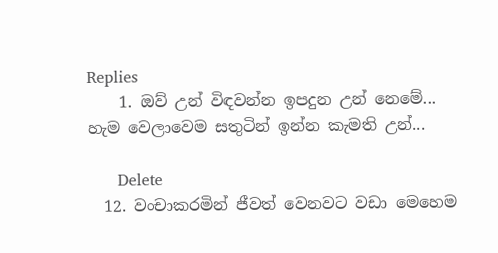Replies
    1. ඔව් උන් විඳවන්න ඉපදුන උන් නෙමේ... හැම වෙලාවෙම සතුටින් ඉන්න කැමති උන්...

      Delete
  12. වංචාකරමින් ජීවත් වෙනවට වඩා මෙහෙම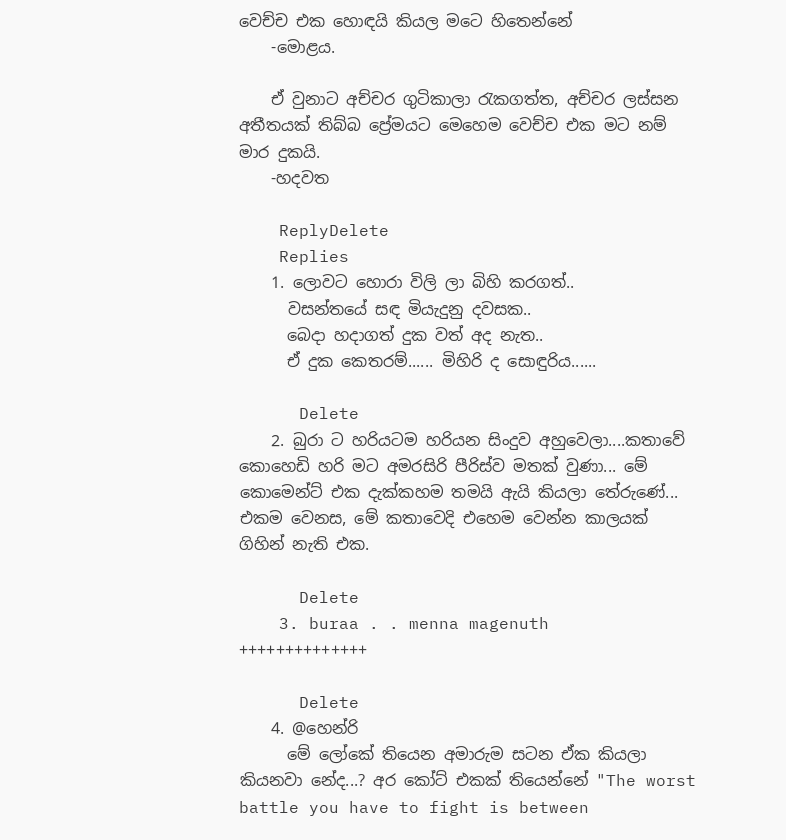වෙච්ච එක හොඳයි කියල මටෙ හිතෙන්නේ
    -මොළය.

    ඒ වුනාට අච්චර ගුටිකාලා ‍රැකගත්ත, අච්චර ලස්සන අතීතයක් තිබ්බ ප්‍රේමයට මෙහෙම වෙච්ච එක මට නම් මාර දුකයි.
    -හදවත

    ReplyDelete
    Replies
    1. ලොවට හොරා විලි ලා බිහි කරගත්..
      වසන්තයේ සඳ මියැදුනු දවසක..
      බෙදා හදාගත් දුක වත් අද නැත..
      ඒ දුක කෙතරම්...... මිහිරි ද සොඳුරිය......

      Delete
    2. බුරා ට හරියටම හරියන සිංදුව අහුවෙලා....කතාවේ කොහෙඩි හරි මට අමරසිරි පීරිස්ව මතක් වුණා... මේ කොමෙන්ට් එක දැක්කහම තමයි ඇයි කියලා තේරුණේ... එකම වෙනස, මේ කතාවෙදි එහෙම වෙන්න කාලයක් ගිහින් නැති එක.

      Delete
    3. buraa . . menna magenuth ++++++++++++++

      Delete
    4. @හෙන්රි
      මේ ලෝකේ තියෙන අමාරුම සටන ඒක කියලා කියනවා නේද...? අර කෝට් එකක් තියෙන්නේ "The worst battle you have to fight is between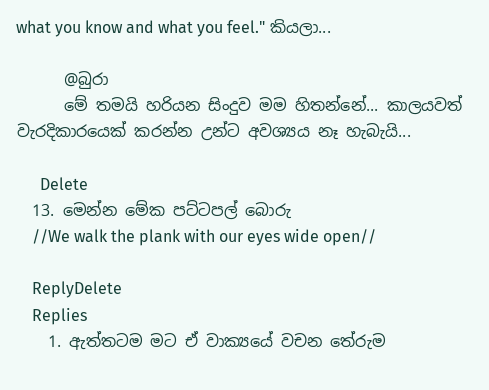what you know and what you feel." කියලා...

      @බුරා
      මේ තමයි හරියන සිංදුව මම හිතන්නේ... කාලයවත් වැරදිකාරයෙක් කරන්න උන්ට අවශ්‍යය නෑ හැබැයි...

      Delete
  13. මෙන්න මේක පට්ටපල් බොරු
    //We walk the plank with our eyes wide open//

    ReplyDelete
    Replies
    1. ඇත්තටම මට ඒ වාක්‍යයේ වචන තේරුම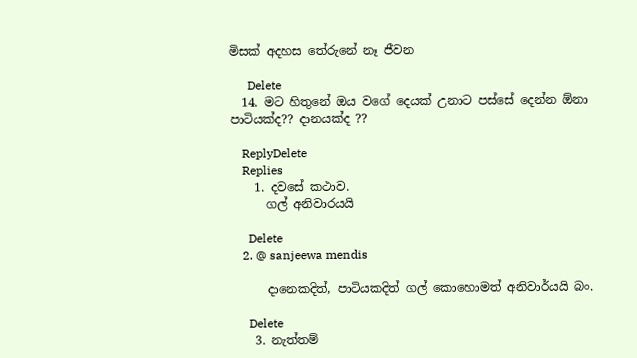මිසක් අදහස තේරුනේ නෑ ජීවන

      Delete
  14. මට හිතුනේ ඔය වගේ දෙයක් උනාට පස්සේ දෙන්න ඕනා පාටියක්ද?? දානයක්ද ??

    ReplyDelete
    Replies
    1. දවසේ කථාව.
      ගල් අනිවාරයයි

      Delete
    2. @ sanjeewa mendis

      දානෙකදිත්, පාටියකදිත් ගල් කොහොමත් අනිවාර්යයි බං.

      Delete
    3. නැත්තම්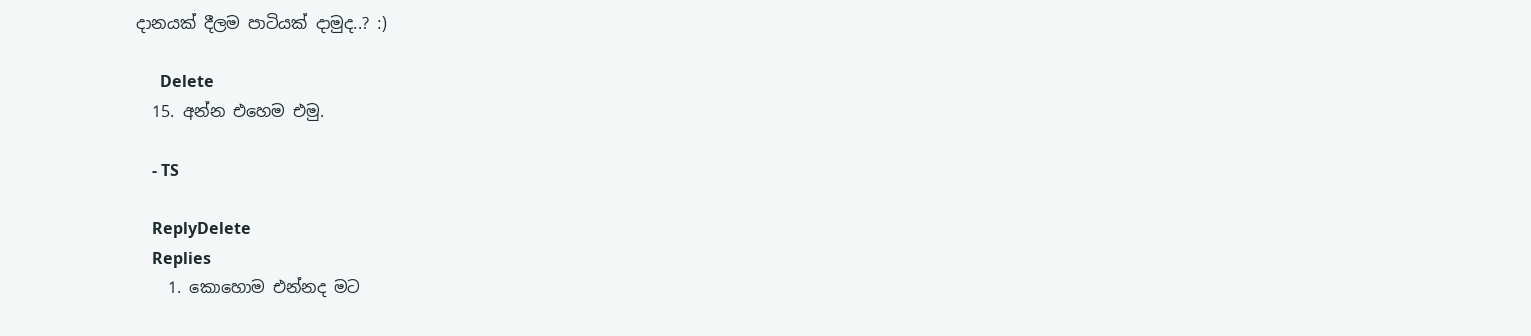දානයක් දීලම පාටියක් දාමුද..? :)

      Delete
  15. අන්න එහෙම එමු.

    - TS

    ReplyDelete
    Replies
    1. කොහොම එන්නද මට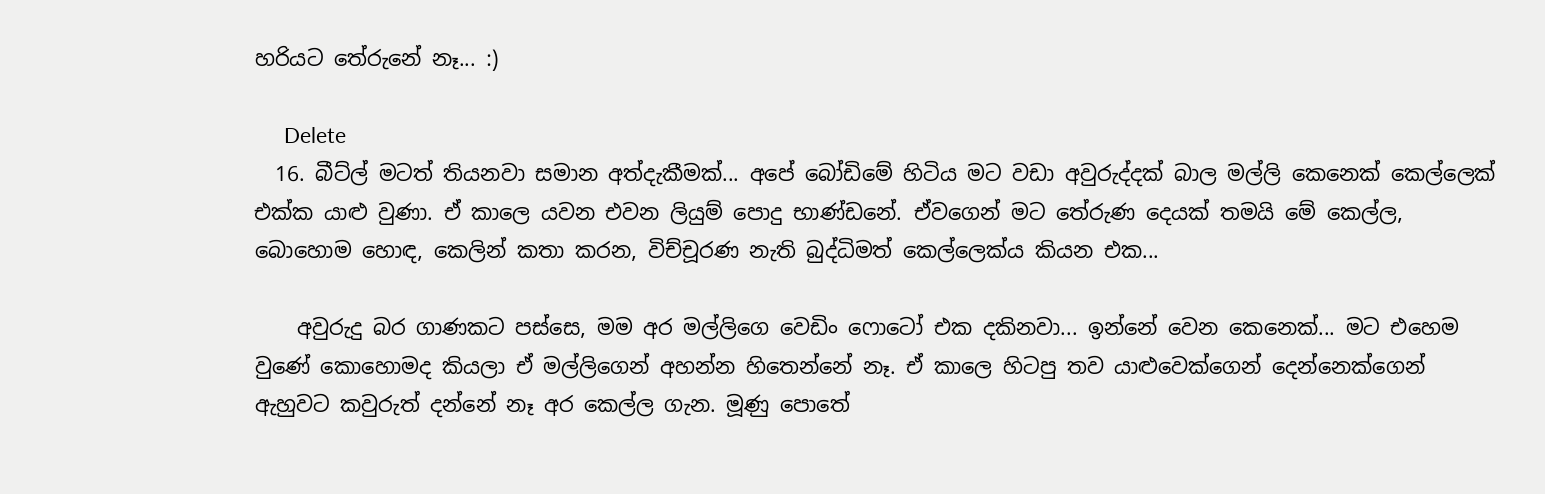හරියට තේරුනේ නෑ... :)

      Delete
  16. බීට්ල් මටත් තියනවා සමාන අත්දැකීමක්... අපේ බෝඩිමේ හිටිය මට වඩා අවුරුද්දක් බාල මල්ලි කෙනෙක් කෙල්ලෙක් එක්ක යාළු වුණා. ඒ කාලෙ යවන එවන ලියුම් පොදු භාණ්ඩනේ. ඒවගෙන් මට තේරුණ දෙයක් තමයි මේ කෙල්ල, බොහොම හොඳ, කෙලින් කතා කරන, විච්චූරණ නැති බුද්ධිමත් කෙල්ලෙක්ය කියන එක...

    අවුරුදු බර ගාණකට පස්සෙ, මම අර මල්ලිගෙ වෙඩිං ෆොටෝ එක දකිනවා... ඉන්නේ වෙන කෙනෙක්... මට එහෙම වුණේ කොහොමද කියලා ඒ මල්ලිගෙන් අහන්න හිතෙන්නේ නෑ. ඒ කාලෙ හිටපු තව යාළුවෙක්ගෙන් දෙන්නෙක්ගෙන් ඇහුවට කවුරුත් දන්නේ නෑ අර කෙල්ල ගැන. මූණු පොතේ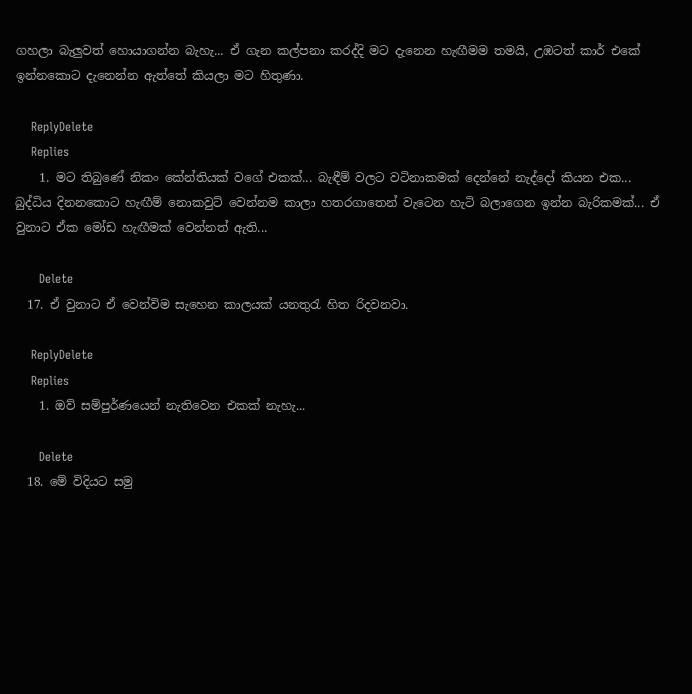ගහලා බැලුවත් හොයාගන්න බැහැ... ඒ ගැන කල්පනා කරද්දි මට දැනෙන හැඟීමම තමයි, උඹටත් කාර් එකේ ඉන්නකොට දැනෙන්න ඇත්තේ කියලා මට හිතුණා.

    ReplyDelete
    Replies
    1. මට තිබුණේ නිකං කේන්තියක් වගේ එකක්... බැඳීම් වලට වටිනාකමක් දෙන්නේ නැද්දෝ කියන එක... බුද්ධිය දිනනකොට හැඟීම් නොකවුට් වෙන්නම කාලා හතරගාතෙන් වැටෙන හැටි බලාගෙන ඉන්න බැරිකමක්... ඒ වුනාට ඒක මෝඩ හැඟීමක් වෙන්නත් ඇති...

      Delete
  17. ඒ වුනාට ඒ වෙන්විම සැහෙන කාලයක් යනතුරැ හිත රිදවනවා.

    ReplyDelete
    Replies
    1. ඔව් සම්පුර්ණයෙන් නැතිවෙන එකක් නැහැ...

      Delete
  18. මේ විදියට සමු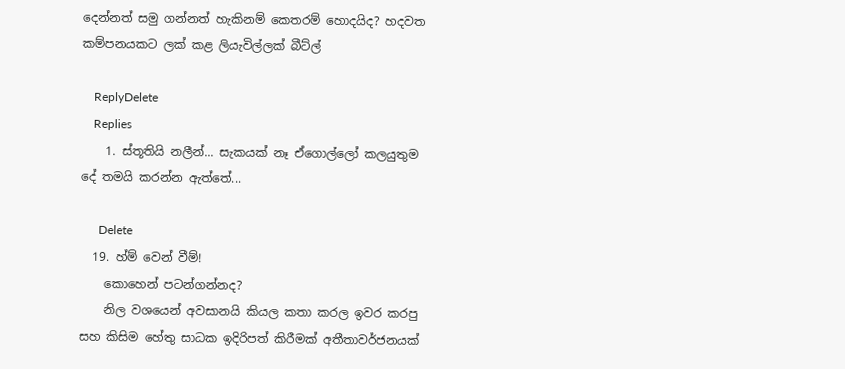දෙන්නත් සමු ගන්නත් හැකිනම් කෙතරම් හොදයිද? හදවත කම්පනයකට ලක් කළ ලියැවිල්ලක් බීට්ල්

    ReplyDelete
    Replies
    1. ස්තූතියි නලීන්... සැකයක් නෑ ඒගොල්ලෝ කලයුතුම දේ තමයි කරන්න ඇත්තේ...

      Delete
  19. හ්ම් වෙන් වීම්!
    කොහෙන් පටන්ගන්නද?
    නිල වශයෙන් අවසානයි කියල කතා කරල ඉවර කරපු සහ කිසිම හේතු සාධක ඉදිරිපත් කිරීමක් අතීතාවර්ජනයක්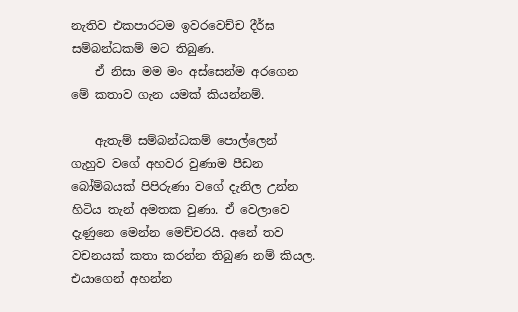නැතිව එකපාරටම ඉවරවෙච්ච දීර්ඝ සම්බන්ධකම් මට තිබුණ.
    ඒ නිසා මම මං අස්සෙන්ම අරගෙන මේ කතාව ගැන යමක් කියන්නම්.

    ඇතැම් සම්බන්ධකම් පොල්ලෙන් ගැහුව වගේ අහවර වුණාම පීඩන බෝම්බයක් පිපිරුණා වගේ දැනිල උන්න හිටිය තැන් අමතක වුණා. ඒ වෙලාවෙ දැණුනෙ මෙන්න මෙච්චරයි. අනේ තව වචනයක් කතා කරන්න තිබුණ නම් කියල. එයාගෙන් අහන්න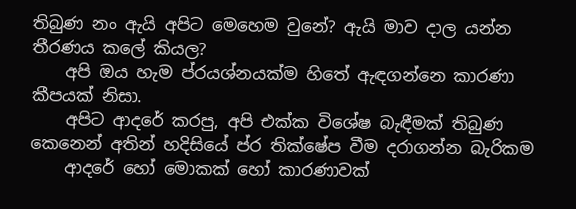තිබුණ නං ඇයි අපිට මෙහෙම වුනේ? ඇයි මාව දාල යන්න තීරණය කලේ කියල?
    අපි ඔය හැම ප්රයශ්නයක්ම හිතේ ඇඳගන්නෙ කාරණා කීපයක් නිසා.
    අපිට ආද‍රේ කරපු, අපි එක්ක විශේෂ බැඳීමක් තිබුණ කෙනෙන් අතින් හදිසියේ ප්ර තික්ෂේප වීම දරාගන්න බැරිකම
    ආදරේ හෝ මොකක් හෝ කාරණාවක්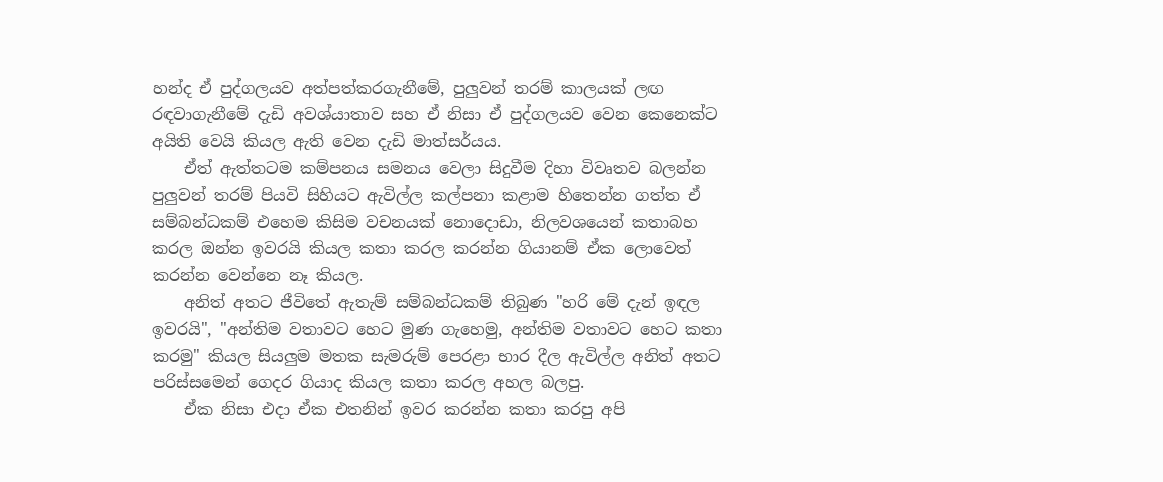හන්ද ඒ පුද්ගලයව අත්පත්කරගැනීමේ, පුලුවන් තරම් කාලයක් ලඟ රඳවාගැනීමේ දැඩි අවශ්යාතාව සහ ඒ නිසා ඒ පුද්ගලයව වෙන කෙනෙක්ට අයිති වෙයි කියල ඇති වෙන දැඩි මාත්සර්යය.
    ඒත් ඇත්තටම කම්පනය සමනය වෙලා සිදුවීම දිහා විවෘතව බලන්න පුලුවන් තරම් පියවි සිහියට ඇවිල්ල කල්පනා කළාම හිතෙන්න ගත්ත ඒ සම්බන්ධකම් එහෙම කිසිම වචනයක් නොදොඩා, නිලවශයෙන් කතාබහ කරල ඔන්න ඉවරයි කියල කතා කරල කරන්න ගියානම් ‍ඒක ලොවෙත් කරන්න වෙන්නෙ නෑ කියල.
    අනිත් අතට ජීවිතේ ඇතැම් සම්බන්ධකම් තිබුණ "හරි මේ දැන් ඉඳල ඉවරයි", "අන්තිම වතාවට හෙට මුණ ගැහෙමු, අන්තිම වතාවට හෙට කතා කරමු" කියල සියලුම මතක සැමරුම් පෙරළා භාර දීල ඇවිල්ල අනිත් අතට පරිස්සමෙන් ගෙදර ගියාද කියල කතා කරල අහල බලපු.
    ඒක ‍‍නිසා එදා ඒක එතනින් ඉවර කරන්න කතා කරපු අපි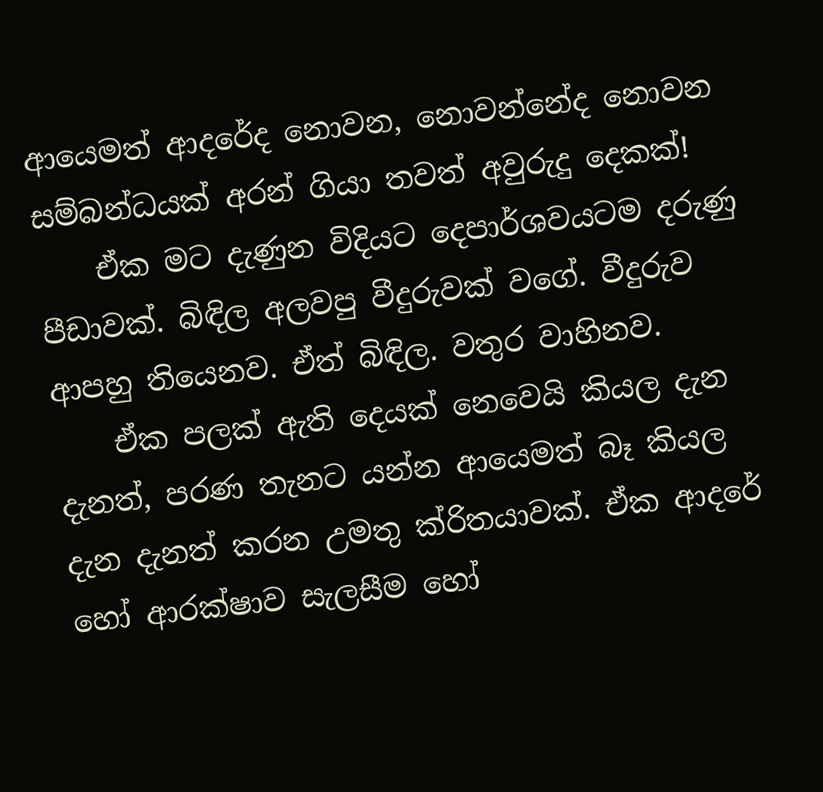ආයෙමත් ‍ආදරේද නොවන, නොවන්නේද නොවන සම්බන්ධයක් අරන් ගියා තවත් අවුරුදු දෙකක්!
    ඒක මට දැණුන විදියට දෙපාර්ශවයටම දරුණු පීඩාවක්. බිඳිල අලවපු වීදුරුවක් වගේ. වීදුරුව ආපහු තියෙනව. ඒත් බිඳිල. වතුර වාහිනව.
    ඒක පලක් ඇති දෙයක් නෙවෙයි කියල දැන දැනත්, පරණ තැනට යන්න ආයෙමත් බෑ කියල දැන දැනත් කරන උමතු ක්රිතයාවක්. ඒක ආදරේ හෝ ආරක්ෂාව සැලසීම හෝ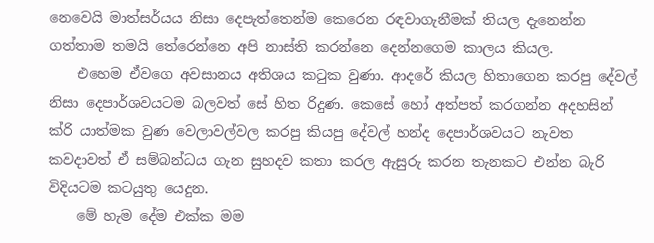නෙවෙයි මාත්සර්යය නිසා දෙපැත්තෙන්ම කෙරෙන රඳවාගැනීමක් තියල දැනෙන්න ගත්තාම තමයි තේරෙන්නෙ අපි නාස්ති කරන්නෙ දෙන්නගෙම කාලය කියල.
    එහෙම ඒවගෙ අවසානය අතිශය කටුක වුණා. ආදරේ කියල හිතාගෙන කරපු දේවල් නිසා දෙපාර්ශවයටම බලවත් සේ හිත රිදුණ. කෙසේ හෝ අත්පත් කරගන්න අදහසින් ක්රි යාත්මක වුණ වෙලාවල්වල කරපු කියපු දේවල් හන්ද දෙපාර්ශවයට නැවත කවදාවත් ඒ සම්බන්ධය ගැන සුහදව කතා කරල ඇසුරු කරන තැනකට එන්න බැරි විදියටම කටයුතු යෙදුන.
    මේ හැම ‍‍දේම එක්ක මම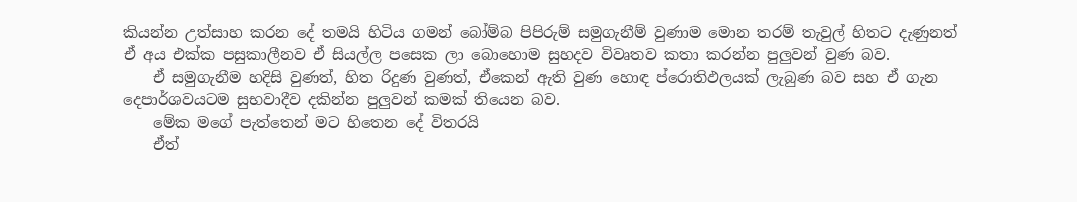කියන්න උත්සාහ කරන දේ තමයි හිටිය ගමන් බෝම්බ පිපිරුම් සමුගැනීම් වුණාම මොන තරම් තැවුල් හිතට දැණුනත් ඒ අය එක්ක පසුකාලීනව ඒ සියල්ල පසෙක ලා බොහොම සුහදව විවෘතව කතා කරන්න පුලුවන් වුණ බව.
    ඒ සමුගැනීම හදිසි වුණත්, හිත රිදුණ වුණත්, ඒකෙන් ඇති වුණ හොඳ ප්රොතිඵලයක් ලැබුණ බව සහ ඒ ගැන දෙපාර්ශවයටම සුභවාදීව දකින්න පුලුවන් කමක් තියෙන බව.
    මේක මගේ පැත්තෙන් මට හිතෙන දේ විතරයි
    ඒත්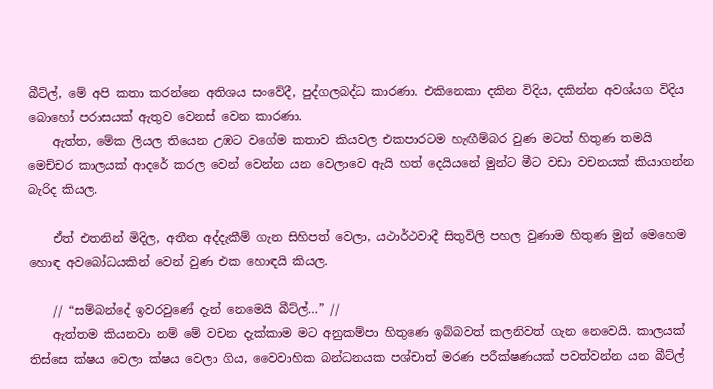බීට්ල්, මේ අපි කතා කරන්නෙ අතිශය සංවේදී, පුද්ගලබද්ධ කාරණා. එකිනෙකා දකින විදිය, දකින්න අවශ්යග විදිය බොහෝ පරාසයක් ඇතුව වෙනස් වෙන කාරණා.
    ඇත්ත, මේක ලියල තියෙන උඹට වගේම කතාව කියවල එකපාරටම හැඟීම්බර වුණ මටත් හිතුණ තමයි මෙච්චර කාලයක් ආදරේ කරල වෙන් වෙන්න යන වෙලාවෙ ඇයි හත් දෙයියනේ මුන්ට මීට වඩා වචනයක් කියාගන්න බැරිද කියල.

    ඒත් එතනින් මිදිල, අතීත අද්දැකීම් ගැන සිහිපත් වෙලා, යථාර්ථවාදී සිතුවිලි පහල වුණාම හිතුණ මුන් මෙහෙම හොඳ අවබෝධයකින් වෙන් වුණ එක හොඳයි කියල.

    // “සම්බන්දේ ඉවරවුණේ දැන් නෙමෙයි බීට්ල්…” //
    ඇත්තම කියනවා නම් මේ වචන දැක්කාම මට අනුකම්පා හිතුණෙ ඉබ්බවත් කලනිවත් ගැන නෙවෙයි. කාලයක් තිස්සෙ ක්ෂය වෙලා ක්ෂය වෙලා ගිය, වෛවාහික බන්ධනයක පශ්චාත් මරණ පරීක්ෂණයක් පවත්වන්න යන බීට්ල්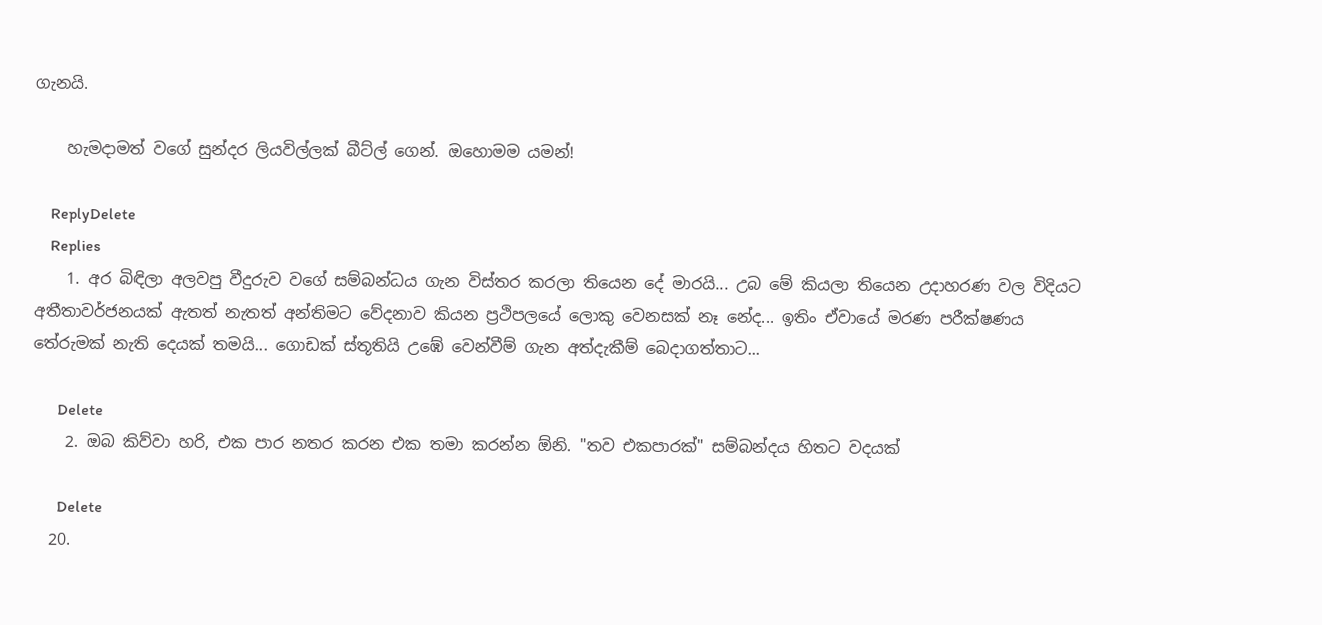ගැනයි.

    හැමදාමත් වගේ සුන්දර ලියවිල්ලක් බීට්ල් ගෙන්. ඔහොමම යමන්!

    ReplyDelete
    Replies
    1. අර බිඳිලා අලවපු වීදුරුව වගේ සම්බන්ධය ගැන විස්තර කරලා තියෙන දේ මාරයි... උබ මේ කියලා තියෙන උදාහරණ වල විදියට අතීතාවර්ජනයක් ඇතත් නැතත් අන්තිමට වේදනාව කියන ප්‍රථිපලයේ ලොකු වෙනසක් නෑ නේද... ඉතිං ඒවායේ මරණ පරීක්ෂණය තේරුමක් නැති දෙයක් තමයි... ගොඩක් ස්තූතියි උඹේ වෙන්වීම් ගැන අත්දැකීම් බෙදාගත්තාට...

      Delete
    2. ඔබ කිව්වා හරි, එක පාර නතර කරන එක තමා කරන්න ඕනි. "තව එකපාරක්" සම්බන්දය හිතට වදයක්

      Delete
  20.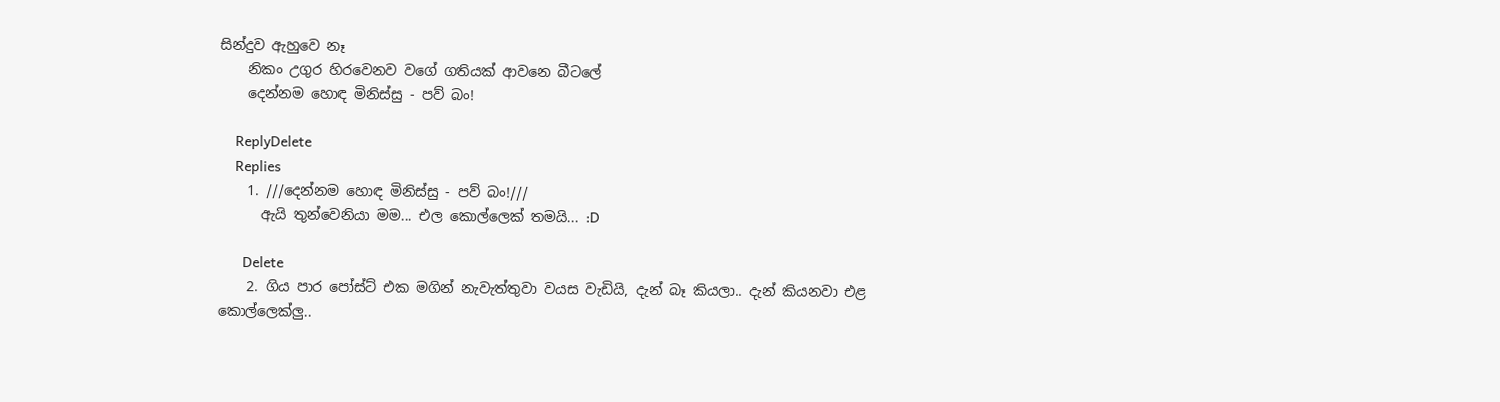සින්දුව ඇහුවෙ නෑ
    නිකං උගුර හිරවෙනව වගේ ගතියක් ආවනෙ බීටලේ
    දෙන්නම හොඳ මිනිස්සු - පව් බං!

    ReplyDelete
    Replies
    1. ///දෙන්නම හොඳ මිනිස්සු - පව් බං!///
      ඇයි තුන්වෙනියා මම... එල කොල්ලෙක් තමයි... :D

      Delete
    2. ගිය පාර පෝස්ට් එක මගින් නැවැත්තුවා වයස වැඩියි, දැන් බෑ කියලා.. දැන් කියනවා එළ කොල්ලෙක්ලු..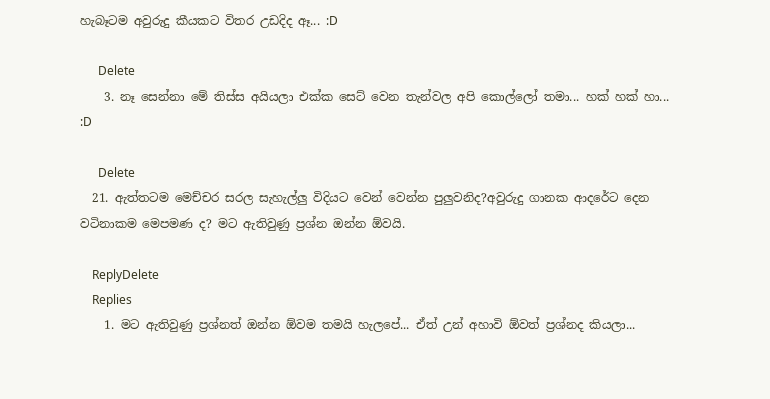හැබෑටම අවුරුදු කීයකට විතර උඩදිද ඈ... :D

      Delete
    3. නෑ සෙන්නා මේ තිස්ස අයියලා එක්ක සෙට් වෙන තැන්වල අපි කොල්ලෝ තමා... හක් හක් හා... :D

      Delete
  21. ඇත්තටම මෙච්චර සරල සැහැල්ලු විදියට වෙන් වෙන්න පුලුවනිද?අවුරුදු ගානක ආදරේට දෙන වටිනාකම මෙපමණ ද? මට ඇතිවුණු ප්‍රශ්න ඔන්න ඕවයි.

    ReplyDelete
    Replies
    1. මට ඇතිවුණු ප්‍රශ්නත් ඔන්න ඕවම තමයි හැලපේ... ඒත් උන් අහාවි ඕවත් ප්‍රශ්නද කියලා...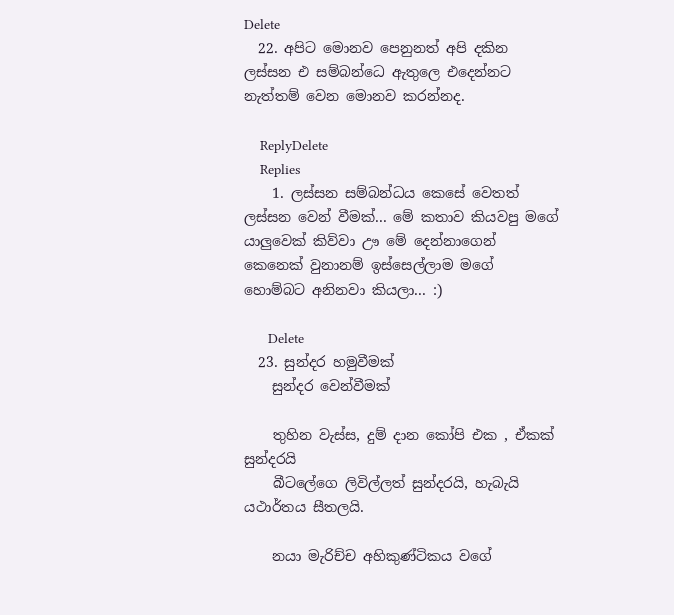Delete
  22. අපිට මොනව පෙනුනත් අපි දකින ලස්සන එ සම්බන්ධෙ ඇතුලෙ එදෙන්නට නැත්තම් වෙන මොනව කරන්නද.

    ReplyDelete
    Replies
    1. ලස්සන සම්බන්ධය කෙසේ වෙතත් ලස්සන වෙන් වීමක්... මේ කතාව කියවපු මගේ යාලුවෙක් කිව්වා ඌ මේ දෙන්නාගෙන් කෙනෙක් වුනානම් ඉස්සෙල්ලාම මගේ හොම්බට අනිනවා කියලා... :)

      Delete
  23. සුන්දර හමුවීමක්
    සුන්දර වෙන්වීමක්

    තුහින වැස්ස, දුම් දාන කෝපි එක , ඒකක් සුන්දරයි
    බීටලේගෙ ලිවිල්ලත් සුන්දරයි, හැබැයි යථාර්තය සීතලයි.

    නයා මැරිච්ච අහිකුණ්ටිකය වගේ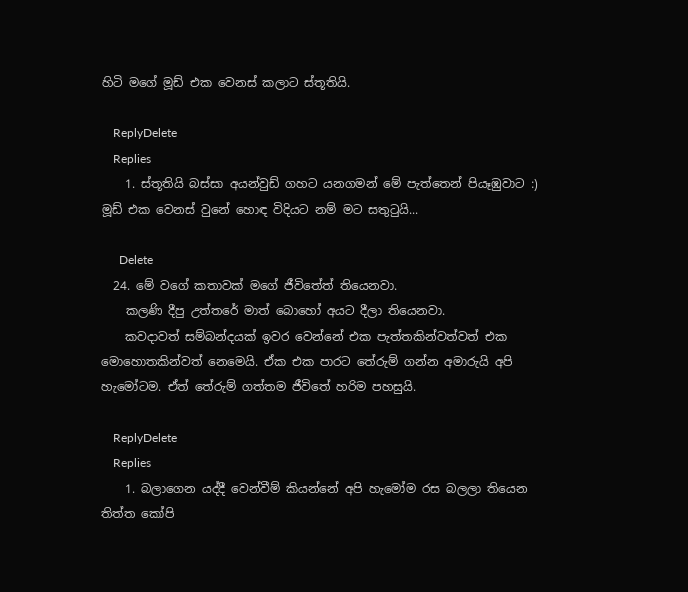හිටි මගේ මූඩ් එක වෙනස් කලාට ස්තූතියි.

    ReplyDelete
    Replies
    1. ස්තූතියි බස්සා අයන්වුඩ් ගහට යනගමන් මේ පැත්තෙන් පියෑඹුවාට :) මූඩ් එක වෙනස් වුනේ හොඳ විදියට නම් මට සතුටුයි...

      Delete
  24. මේ වගේ කතාවක් මගේ ජීවිතේත් තියෙනවා.
    කලණි දීපු උත්තරේ මාත් බොහෝ අයට දීලා තියෙනවා.
    කවදාවත් සම්බන්දයක් ඉවර වෙන්නේ එක පැත්තකින්වත්වත් එක මොහොතකින්වත් නෙමෙයි. ඒක එක පාරට තේරුම් ගන්න අමාරුයි අපි හැමෝටම. ඒත් තේරුම් ගත්තම ජීවිතේ හරිම පහසුයි.

    ReplyDelete
    Replies
    1. බලාගෙන යද්දී වෙන්වීම් කියන්නේ අපි හැමෝම රස බලලා තියෙන තිත්ත කෝපි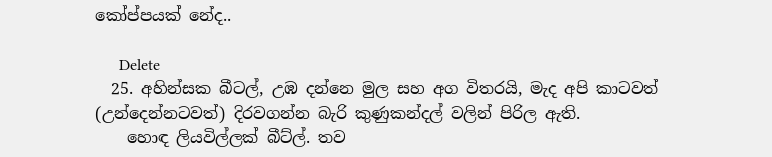කෝප්පයක් නේද..

      Delete
  25. අහින්සක බීටල්, උඹ දන්නෙ මුල සහ අග විතරයි, මැද අපි කාටවත් (උන්දෙන්නටවත්) දිරවගන්න බැරි කුණුකන්දල් වලින් පිරිල ඇති.
    හොඳ ලියවිල්ලක් බීට්ල්. තව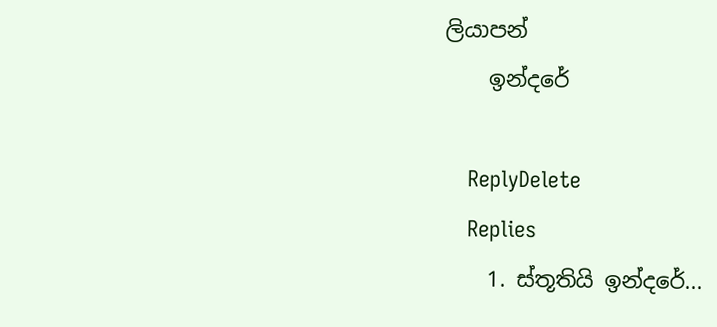ලියාපන්
    ඉන්දරේ

    ReplyDelete
    Replies
    1. ස්තූතියි ඉන්දරේ...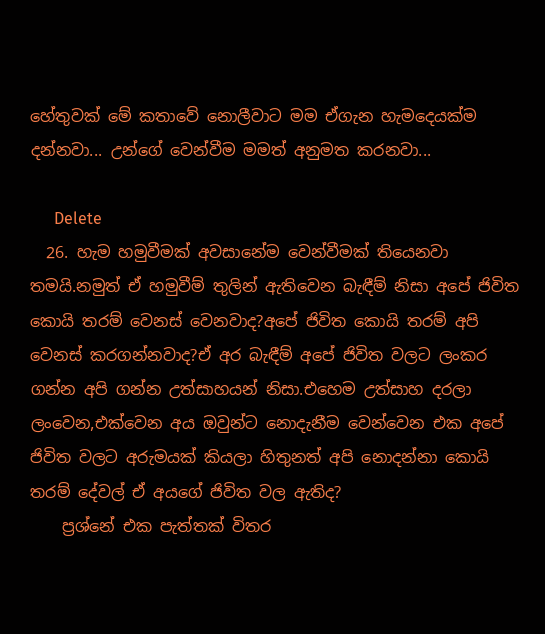හේතුවක් මේ කතාවේ නොලීවාට මම ඒගැන හැමදෙයක්ම දන්නවා... උන්ගේ වෙන්වීම මමත් අනුමත කරනවා...

      Delete
  26. හැම හමුවීමක් අවසානේම වෙන්වීමක් තියෙනවා තමයි.නමුත් ඒ හමුවීම් තුලින් ඇතිවෙන බැඳීම් නිසා අපේ ජිවිත කොයි තරම් වෙනස් වෙනවාද?අපේ ජිවිත කොයි තරම් අපි වෙනස් කරගන්නවාද?ඒ අර බැඳීම් අපේ ජිවිත වලට ලංකර ගන්න අපි ගන්න උත්සාහයන් නිසා.එහෙම උත්සාහ දරලා ලංවෙන,එක්වෙන අය ඔවුන්ට නොදැනීම වෙන්වෙන එක අපේ ජිවිත වලට අරුමයක් කියලා හිතුනත් අපි නොදන්නා කොයි තරම් දේවල් ඒ අයගේ ජිවිත වල ඇතිද?
    ප්‍රශ්නේ එක පැත්තක් විතර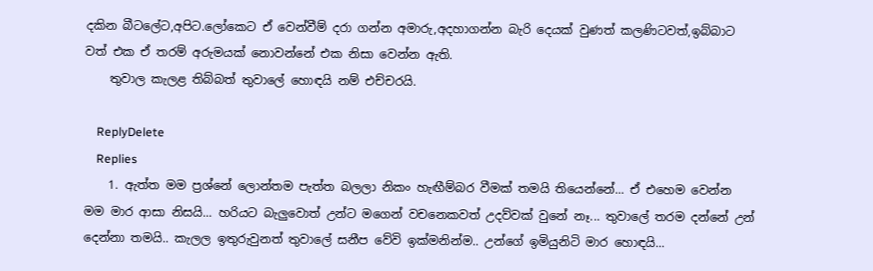දකින බීටලේට,අපිට.ලෝකෙට ඒ වෙන්වීම් දරා ගන්න අමාරු,අදහාගන්න බැරි දෙයක් වුණත් කලණිටවත්,ඉබ්බාට වත් එක ඒ තරම් අරුමයක් නොවන්නේ එක නිසා වෙන්න ඇති.
    තුවාල කැලළ තිබ්බත් තුවාලේ හොඳයි නම් එච්චරයි.

    ReplyDelete
    Replies
    1. ඇත්ත මම ප්‍රශ්නේ ලොන්තම පැත්ත බලලා නිකං හැඟීම්බර වීමක් තමයි තියෙන්නේ... ඒ එහෙම වෙන්න මම මාර ආසා නිසයි... හරියට බැලුවොත් උන්ට මගෙන් වචනෙකවත් උදව්වක් වුනේ නෑ... තුවාලේ තරම දන්නේ උන් දෙන්නා තමයි.. කැලල ඉතුරුවුනත් තුවාලේ සනීප වේවි ඉක්මනින්ම.. උන්ගේ ඉමියුනිටි මාර හොඳයි...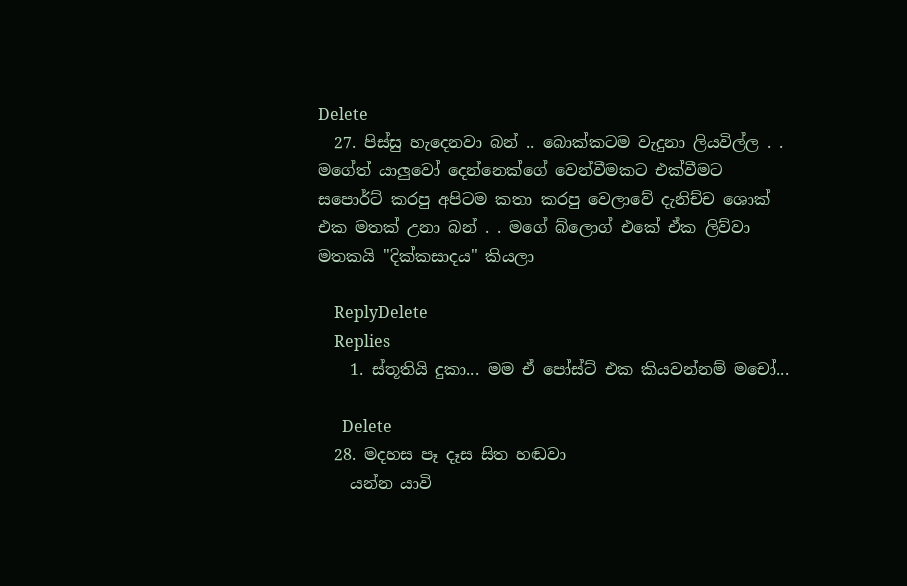Delete
  27. පිස්සු හැදෙනවා බන් .. බොක්කටම වැදුනා ලියවිල්ල . . මගේත් යාලුවෝ දෙන්නෙක්ගේ වෙන්වීමකට එක්වීමට සපොර්ට් කරපු අපිටම කතා කරපු වෙලාවේ දැනිච්ච ශොක් එක මතක් උනා බන් . . මගේ බ්ලොග් එකේ ඒක ලිව්වා මතකයි "දික්කසාදය" කියලා

    ReplyDelete
    Replies
    1. ස්තූතියි දුකා... මම ඒ පෝස්ට් එක කියවන්නම් මචෝ...

      Delete
  28. මදහස පෑ දෑස සිත හඬවා
    යන්න යාවි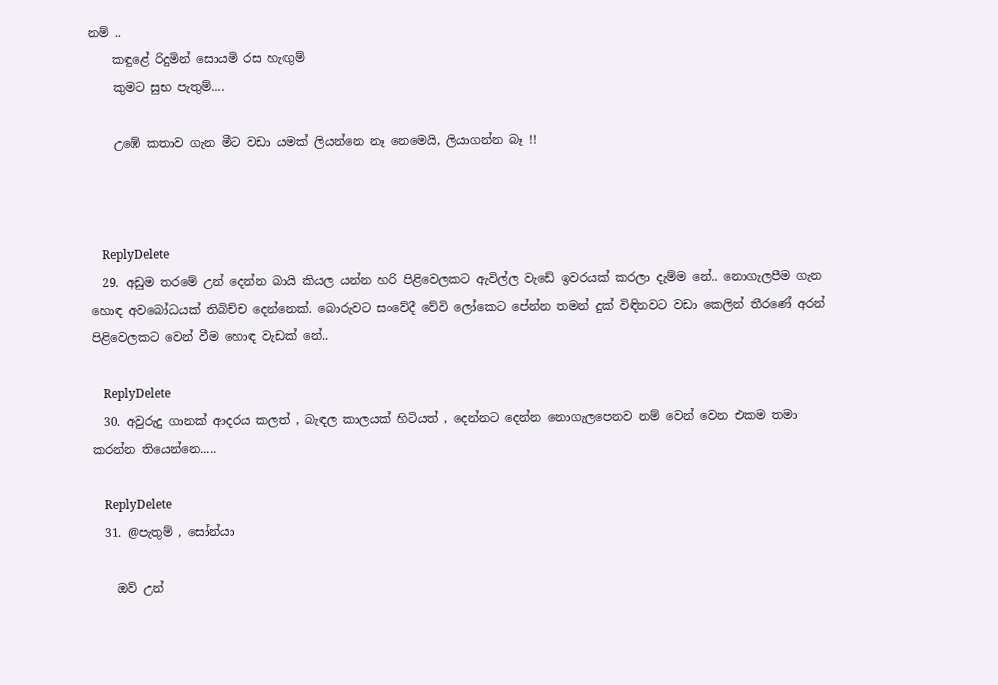නම් ..
    කඳුළේ රිදුමින් සොයමි රස හැඟුම්
    කුමට සුභ පැතුම්....

    උඹේ කතාව ගැන මීට වඩා යමක් ලියන්නෙ නෑ නෙමෙයි, ලියාගන්න බෑ !!



    ReplyDelete
  29. අඩුම තරමේ උන් දෙන්න බායි කියල යන්න හරි පිළිවෙලකට ඇවිල්ල වැඩේ ඉවරයක් කරලා දැම්ම නේ.. නොගැලපීම ගැන හොඳ අවබෝධයක් තිබිච්ච දෙන්නෙක්. බොරුවට සංවේදී වේවි ලෝකෙට පේන්න තමන් දුක් විඳිනවට වඩා කෙලින් තීරණේ අරන් පිළිවෙලකට වෙන් වීම හොඳ වැඩක් නේ..

    ReplyDelete
  30. අවුරුදු ගානක් ආදරය කලත් , බැඳල කාලයක් හිටියත් , දෙන්නට දෙන්න නොගැලපෙනව නම් වෙන් වෙන එකම තමා කරන්න තියෙන්නෙ.....

    ReplyDelete
  31. @පැතුම් , සෝන්යා

    ඔව් උන්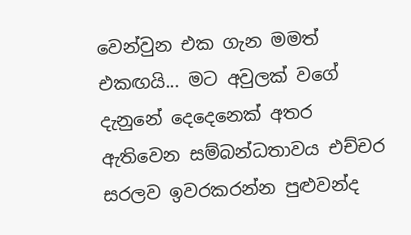වෙන්වුන එක ගැන මමත් එකඟයි... මට අවුලක් වගේ දැනුනේ දෙදෙනෙක් අතර ඇතිවෙන සම්බන්ධතාවය එච්චර සරලව ඉවරකරන්න පුළුවන්ද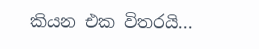කියන එක විතරයි...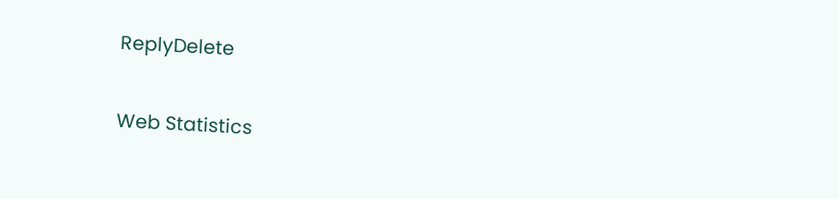ReplyDelete

Web Statistics